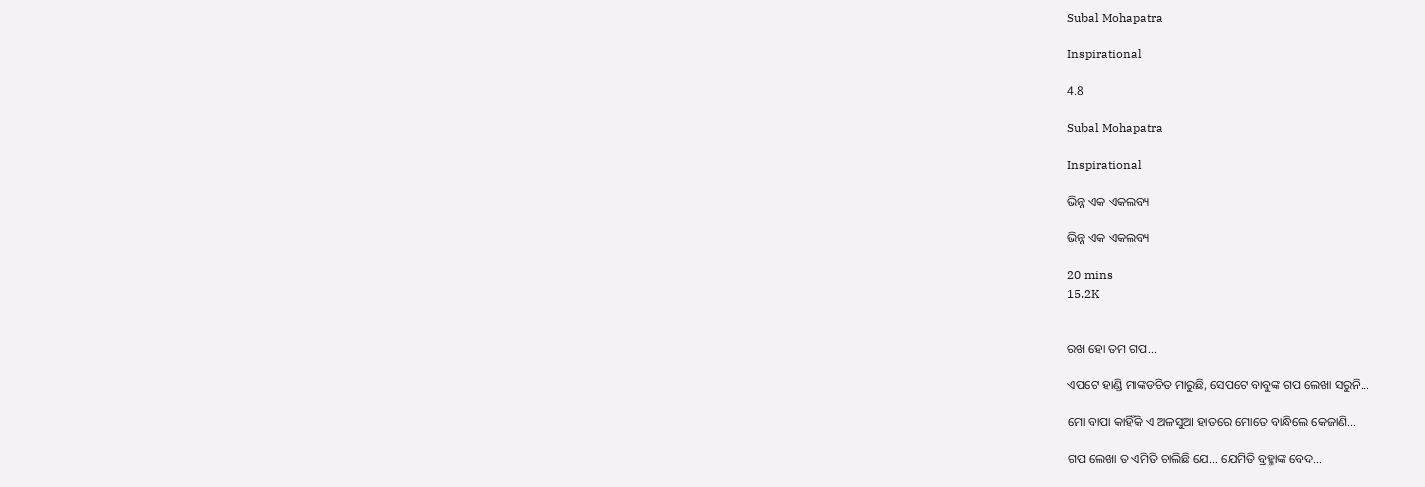Subal Mohapatra

Inspirational

4.8

Subal Mohapatra

Inspirational

ଭିନ୍ନ ଏକ ଏକଲବ୍ୟ

ଭିନ୍ନ ଏକ ଏକଲବ୍ୟ

20 mins
15.2K


ରଖ ହୋ ତମ ଗପ...

ଏପଟେ ହାଣ୍ଡି ମାଙ୍କଡଚିତ ମାରୁଛି, ସେପଟେ ବାବୁଙ୍କ ଗପ ଲେଖା ସରୁନି...

ମୋ ବାପା କାହିଁକି ଏ ଅଳସୁଆ ହାତରେ ମୋତେ ବାନ୍ଧିଲେ କେଜାଣି…

ଗପ ଲେଖା ତ ଏମିତି ଚାଲିଛି ଯେ… ଯେମିତି ବ୍ରହ୍ମାଙ୍କ ବେଦ…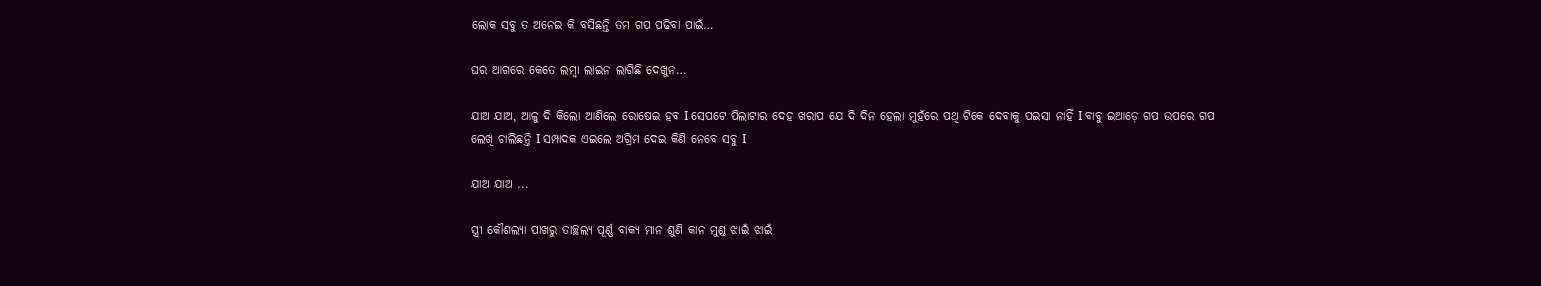ଲୋକ ସବୁ ତ ଅନେଇ କି ବସିଛନ୍ତି ତମ ଗପ ପଢିବା ପାଇଁ…

ଘର ଆଗରେ କେତେ ଲମ୍ବା ଲାଇନ ଲାଗିଛି ଦେଖୁନ…

ଯାଅ ଯାଅ, ଆଳୁ ଦି କିଲୋ ଆଣିଲେ ରୋଷେଇ ହବ I ସେପଟେ ପିଲାଟାର ଦେହ ଖରାପ ଯେ ଦି ଦିନ ହେଲା ମୁହଁରେ ପଥି ଟିକେ ଦେବାକୁ ପଇସା ନାହିଁ I ବାବୁ ଇଆଡ଼େ ଗପ ଉପରେ ଗପ ଲେଖି ଚାଲିଛନ୍ତି I ସମ୍ପାଦକ ଏଇଲେ ଅଗ୍ରିମ ଦେଇ କିଣି ନେବେ ସବୁ I

ଯାଅ ଯାଅ ...

ସ୍ତ୍ରୀ କୌଶଲ୍ୟା ପାଖରୁ ତାଚ୍ଛଲ୍ୟ ପୂର୍ଣ୍ଣ ବାକ୍ୟ ମାନ ଶୁଣି କାନ ମୁଣ୍ଡ ଝାଇଁ ଝାଇଁ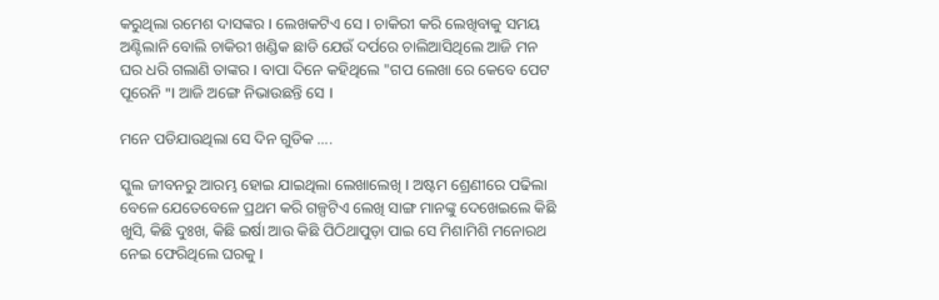କରୁଥିଲା ରମେଶ ଦାସଙ୍କର I ଲେଖକଟିଏ ସେ I ଚାକିରୀ କରି ଲେଖିବାକୁ ସମୟ ଅଣ୍ଟିଲାନି ବୋଲି ଚାକିରୀ ଖଣ୍ଡିକ ଛାଡି ଯେଉଁ ଦର୍ପରେ ଚାଲିଆସିଥିଲେ ଆଜି ମନ ଘର ଧରି ଗଲାଣି ତାଙ୍କର I ବାପା ଦିନେ କହିଥିଲେ "ଗପ ଲେଖା ରେ କେବେ ପେଟ ପୂରେନି "I ଆଜି ଅଙ୍ଗେ ନିଭାଉଛନ୍ତି ସେ I

ମନେ ପଡିଯାଉଥିଲା ସେ ଦିନ ଗୁଡିକ ….

ସ୍କୁଲ ଜୀବନରୁ ଆରମ୍ଭ ହୋଇ ଯାଇଥିଲା ଲେଖାଲେଖି I ଅଷ୍ଟମ ଶ୍ରେଣୀରେ ପଢିଲା ବେଳେ ଯେତେବେଳେ ପ୍ରଥମ କରି ଗଳ୍ପଟିଏ ଲେଖି ସାଙ୍ଗ ମାନଙ୍କୁ ଦେଖେଇଲେ କିଛି ଖୁସି, କିଛି ଦୁଃଖ, କିଛି ଇର୍ଷା ଆଉ କିଛି ପିଠିଥାପୁଡ଼ା ପାଇ ସେ ମିଶାମିଶି ମନୋରଥ ନେଇ ଫେରିଥିଲେ ଘରକୁ I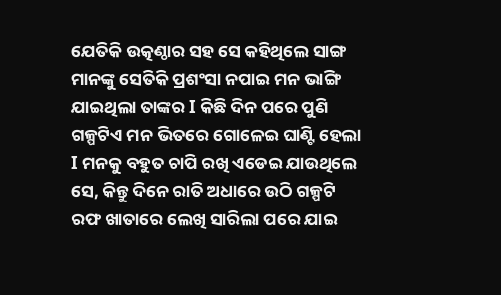ଯେତିକି ଉତ୍କଣ୍ଠାର ସହ ସେ କହିଥିଲେ ସାଙ୍ଗ ମାନଙ୍କୁ ସେତିକି ପ୍ରଶଂସା ନପାଇ ମନ ଭାଙ୍ଗି ଯାଇଥିଲା ତାଙ୍କର I କିଛି ଦିନ ପରେ ପୁଣି ଗଳ୍ପଟିଏ ମନ ଭିତରେ ଗୋଳେଇ ଘାଣ୍ଟି ହେଲା I ମନକୁ ବହୁତ ଚାପି ରଖି ଏଡେଇ ଯାଉଥିଲେ ସେ, କିନ୍ତୁ ଦିନେ ରାତି ଅଧାରେ ଉଠି ଗଳ୍ପଟି ରଫ ଖାତାରେ ଲେଖି ସାରିଲା ପରେ ଯାଇ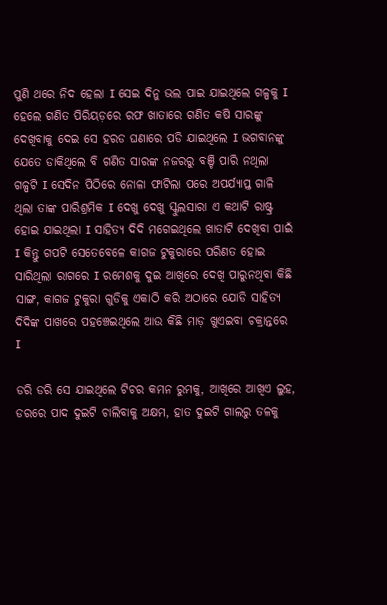ପୁଣି ଥରେ ନିଦ ହେଲା I ସେଇ ଦିନୁ ଭଲ ପାଇ ଯାଇଥିଲେ ଗଳ୍ପକୁ I ହେଲେ ଗଣିତ ପିରିୟଡ଼ରେ ରଫ ଖାତାରେ ଗଣିତ କଷି ସାରଙ୍କୁ ଦେଖିବାକୁ ଦେଇ ସେ ହରଡ ଘଣାରେ ପଡି ଯାଇଥିଲେ I ଭଗବାନଙ୍କୁ ଯେତେ ଡାକିଥିଲେ ବି ଗଣିତ ସାରଙ୍କ ନଜରରୁ ବଞ୍ଚି ପାରି ନଥିଲା ଗଳ୍ପଟି I ସେଦିନ ପିଠିରେ ନୋଳା ଫାଟିଲା ପରେ ଅପର୍ଯ୍ୟାପ୍ତ ଗାଳି ଥିଲା ତାଙ୍କ ପାରିଶ୍ରମିକ I ଦେଖୁ ଦେଖୁ ସ୍କୁଲସାରା ଏ କଥାଟି ରାଷ୍ଟ୍ର ହୋଇ ଯାଇଥିଲା I ସାହିତ୍ୟ ଦିଦି ମଗେଇଥିଲେ ଖାତାଟି ଦେଖିବା ପାଇଁ I କିନ୍ତୁ ଗପଟି ସେତେବେଳେ କାଗଜ ଟୁକୁରାରେ ପରିଣତ ହୋଇ ସାରିଥିଲା ରାଗରେ I ରମେଶକୁ ଦୁଇ ଆଖିରେ ଦେଖି ପାରୁନଥିବା କିଛି ସାଙ୍ଗ, କାଗଜ ଟୁକୁରା ଗୁଡିକୁ ଏକାଠି କରି ଅଠାରେ ଯୋଡି ସାହିତ୍ୟ ଦିଦିଙ୍କ ପାଖରେ ପହଞ୍ଚେଇଥିଲେ ଆଉ କିଛି ମାଡ଼ ଖୁଏଇବା ଚକ୍ରାନ୍ତରେ I

ଡରି ଡରି ସେ ଯାଇଥିଲେ ଟିଚର କମନ ରୁମକୁ, ଆଖିରେ ଆଖିଏ ଲୁହ, ଡରରେ ପାଦ ଦୁଇଟି ଚାଲିବାକୁ ଅକ୍ଷମ, ହାତ ଦୁଇଟି ଗାଲରୁ ତଳକୁ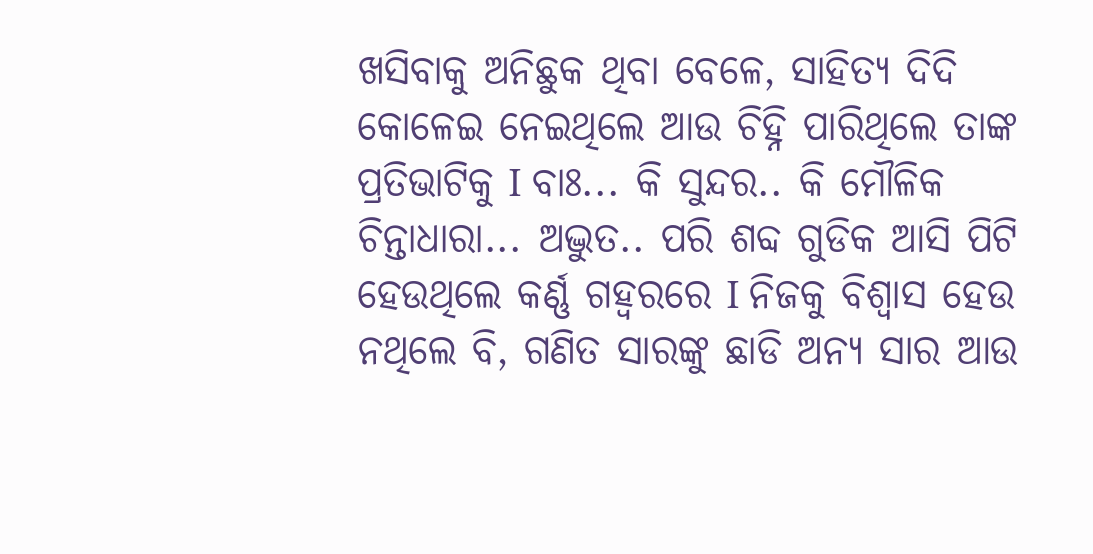ଖସିବାକୁ ଅନିଛୁକ ଥିବା ବେଳେ, ସାହିତ୍ୟ ଦିଦି କୋଳେଇ ନେଇଥିଲେ ଆଉ ଚିହ୍ନି ପାରିଥିଲେ ତାଙ୍କ ପ୍ରତିଭାଟିକୁ I ବାଃ... କି ସୁନ୍ଦର.. କି ମୌଳିକ ଚିନ୍ତାଧାରା... ଅଦ୍ଭୁତ.. ପରି ଶବ୍ଦ ଗୁଡିକ ଆସି ପିଟି ହେଉଥିଲେ କର୍ଣ୍ଣ ଗହ୍ୱରରେ I ନିଜକୁ ବିଶ୍ୱାସ ହେଉ ନଥିଲେ ବି, ଗଣିତ ସାରଙ୍କୁ ଛାଡି ଅନ୍ୟ ସାର ଆଉ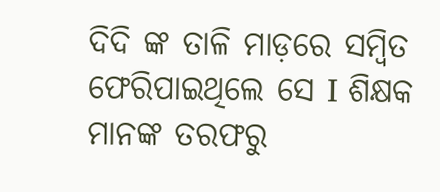ଦିଦି ଙ୍କ ତାଳି ମାଡ଼ରେ ସମ୍ବିତ ଫେରିପାଇଥିଲେ ସେ I ଶିକ୍ଷକ ମାନଙ୍କ ତରଫରୁ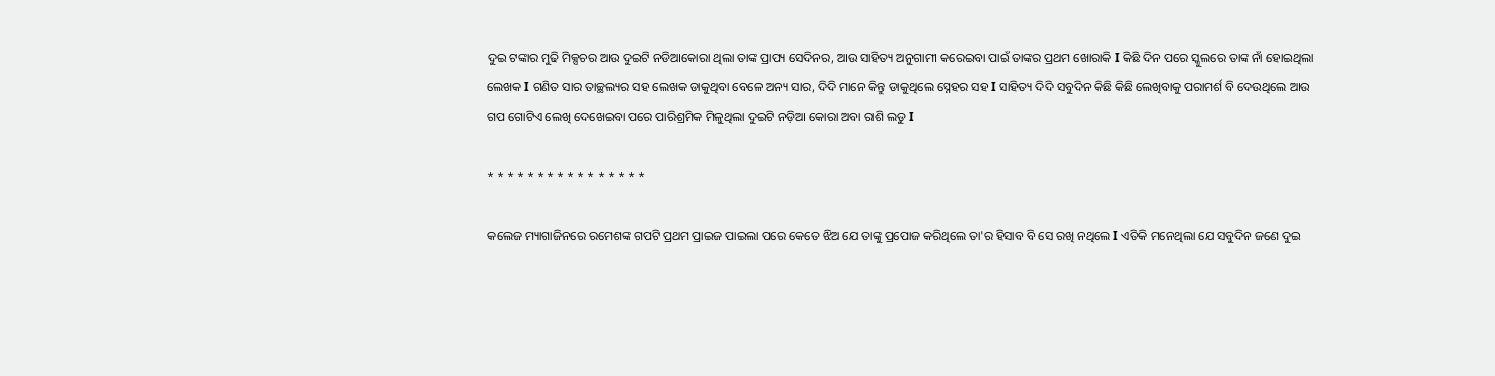ଦୁଇ ଟଙ୍କାର ମୁଢି ମିକ୍ସଚର ଆଉ ଦୁଇଟି ନଡିଆକୋରା ଥିଲା ତାଙ୍କ ପ୍ରାପ୍ୟ ସେଦିନର, ଆଉ ସାହିତ୍ୟ ଅନୁଗାମୀ କରେଇବା ପାଇଁ ତାଙ୍କର ପ୍ରଥମ ଖୋରାକି I କିଛି ଦିନ ପରେ ସ୍କୁଲରେ ତାଙ୍କ ନାଁ ହୋଇଥିଲା ଲେଖକ I ଗଣିତ ସାର ତାଚ୍ଛଲ୍ୟର ସହ ଲେଖକ ଡାକୁଥିବା ବେଳେ ଅନ୍ୟ ସାର, ଦିଦି ମାନେ କିନ୍ତୁ ଡାକୁଥିଲେ ସ୍ନେହର ସହ I ସାହିତ୍ୟ ଦିଦି ସବୁଦିନ କିଛି କିଛି ଲେଖିବାକୁ ପରାମର୍ଶ ବି ଦେଉଥିଲେ ଆଉ ଗପ ଗୋଟିଏ ଲେଖି ଦେଖେଇବା ପରେ ପାରିଶ୍ରମିକ ମିଳୁଥିଲା ଦୁଇଟି ନଡ଼ିଆ କୋରା ଅବା ରାଶି ଲଡୁ I

* * * * * * * * * * * * * * * *

କଲେଜ ମ୍ୟାଗାଜିନରେ ରମେଶଙ୍କ ଗପଟି ପ୍ରଥମ ପ୍ରାଇଜ ପାଇଲା ପରେ କେତେ ଝିଅ ଯେ ତାଙ୍କୁ ପ୍ରପୋଜ କରିଥିଲେ ତା'ର ହିସାବ ବି ସେ ରଖି ନଥିଲେ I ଏତିକି ମନେଥିଲା ଯେ ସବୁଦିନ ଜଣେ ଦୁଇ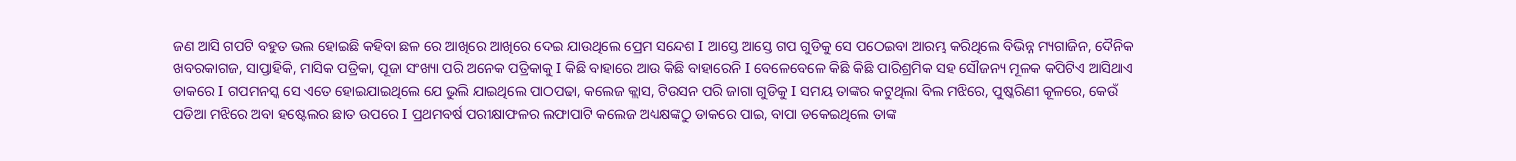ଜଣ ଆସି ଗପଟି ବହୁତ ଭଲ ହୋଇଛି କହିବା ଛଳ ରେ ଆଖିରେ ଆଖିରେ ଦେଇ ଯାଉଥିଲେ ପ୍ରେମ ସନ୍ଦେଶ I ଆସ୍ତେ ଆସ୍ତେ ଗପ ଗୁଡିକୁ ସେ ପଠେଇବା ଆରମ୍ଭ କରିଥିଲେ ବିଭିନ୍ନ ମ୍ୟଗାଜିନ, ଦୈନିକ ଖବରକାଗଜ, ସାପ୍ତାହିକି, ମାସିକ ପତ୍ରିକା, ପୂଜା ସଂଖ୍ୟା ପରି ଅନେକ ପତ୍ରିକାକୁ I କିଛି ବାହାରେ ଆଉ କିଛି ବାହାରେନି I ବେଳେବେଳେ କିଛି କିଛି ପାରିଶ୍ରମିକ ସହ ସୌଜନ୍ୟ ମୂଳକ କପିଟିଏ ଆସିଥାଏ ଡାକରେ I ଗପମନସ୍କ ସେ ଏତେ ହୋଇଯାଇଥିଲେ ଯେ ଭୁଲି ଯାଇଥିଲେ ପାଠପଢା, କଲେଜ କ୍ଲାସ, ଟିଉସନ ପରି ଜାଗା ଗୁଡିକୁ I ସମୟ ତାଙ୍କର କଟୁଥିଲା ବିଲ ମଝିରେ, ପୁଷ୍କରିଣୀ କୂଳରେ, କେଉଁ ପଡିଆ ମଝିରେ ଅବା ହଷ୍ଟେଲର ଛାତ ଉପରେ I ପ୍ରଥମବର୍ଷ ପରୀକ୍ଷାଫଳର ଲଫାପାଟି କଲେଜ ଅଧ୍ୟକ୍ଷଙ୍କଠୁ ଡାକରେ ପାଇ, ବାପା ଡକେଇଥିଲେ ତାଙ୍କ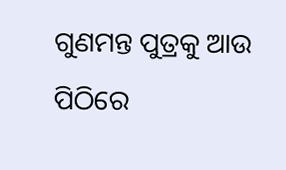ଗୁଣମନ୍ତ ପୁତ୍ରକୁ ଆଉ ପିଠିରେ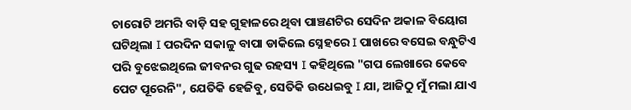ଚାରୋଟି ଅମରି ବାଡ଼ି ସହ ଗୁହାଳରେ ଥିବା ପାଞ୍ଚଣଟିର ସେଦିନ ଅକାଳ ବିୟୋଗ ଘଟିଥିଲା I ପରଦିନ ସକାଳୁ ବାପା ଡାକିଲେ ସ୍ନେହରେ I ପାଖରେ ବସେଇ ବନ୍ଧୁଟିଏ ପରି ବୁଝେଇଥିଲେ ଜୀବନର ଗୁଢ ରହସ୍ୟ I କହିଥିଲେ "ଗପ ଲେଖାରେ କେବେ ପେଟ ପୂରେନି", ଯେତିକି ହେଜିବୁ, ସେତିକି ଉଧେଇବୁ I ଯା, ଆଜିଠୁ ମୁଁ ମଲା ଯାଏ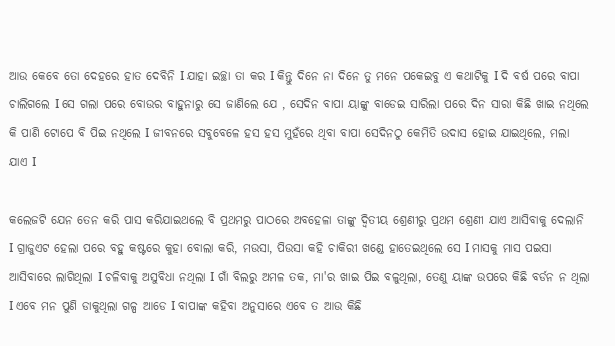ଆଉ କେବେ ତୋ ଦେହରେ ହାତ ଦେବିନି I ଯାହା ଇଚ୍ଛା ତା କର I କିନ୍ତୁ ଦିନେ ନା ଦିନେ ତୁ ମନେ ପକେଇବୁ ଏ କଥାଟିକୁ I ଦି ବର୍ଷ ପରେ ବାପା ଚାଲିଗଲେ I ସେ ଗଲା ପରେ ବୋଉର ବାହୁନାରୁ ସେ ଜାଣିଲେ ଯେ , ସେଦିନ ବାପା ୟାଙ୍କୁ ବାଡେଇ ସାରିଲା ପରେ ଦିନ ସାରା କିଛି ଖାଇ ନଥିଲେ କି ପାଣି ଟୋପେ ବି ପିଇ ନଥିଲେ I ଜୀବନରେ ସବୁବେଳେ ହସ ହସ ମୁହଁରେ ଥିବା ବାପା ସେଦିନଠୁ କେମିତି ଉଦାସ ହୋଇ ଯାଇଥିଲେ, ମଲା ଯାଏ I

କଲେଜଟି ଯେନ ତେନ କରି ପାସ କରିଯାଇଥଲେ ବି ପ୍ରଥମରୁ ପାଠରେ ଅବହେଳା ତାଙ୍କୁ ଦ୍ଵିତୀୟ ଶ୍ରେଣୀରୁ ପ୍ରଥମ ଶ୍ରେଣୀ ଯାଏ ଆସିବାକୁ ଦେଲାନି I ଗ୍ରାଜୁଏଟ ହେଲା ପରେ ବହୁ କଷ୍ଟରେ କୁହା ବୋଲା କରି, ମଉସା, ପିଉସା କହି ଚାକିରୀ ଖଣ୍ଡେ ହାତେଇଥିଲେ ସେ I ମାସକୁ ମାସ ପଇସା ଆସିବାରେ ଲାଗିଥିଲା I ଚଳିବାକୁ ଅସୁବିଧା ନଥିଲା I ଗାଁ ବିଲରୁ ଅମଳ ତକ, ମା'ର ଖାଇ ପିଇ ବଳୁଥିଲା, ତେଣୁ ୟାଙ୍କ ଉପରେ କିଛି ବର୍ଡନ ନ ଥିଲା I ଏବେ ମନ ପୁଣି ଡାକୁଥିଲା ଗଳ୍ପ ଆଡେ I ବାପାଙ୍କ କହିବା ଅନୁସାରେ ଏବେ ତ ଆଉ କିଛି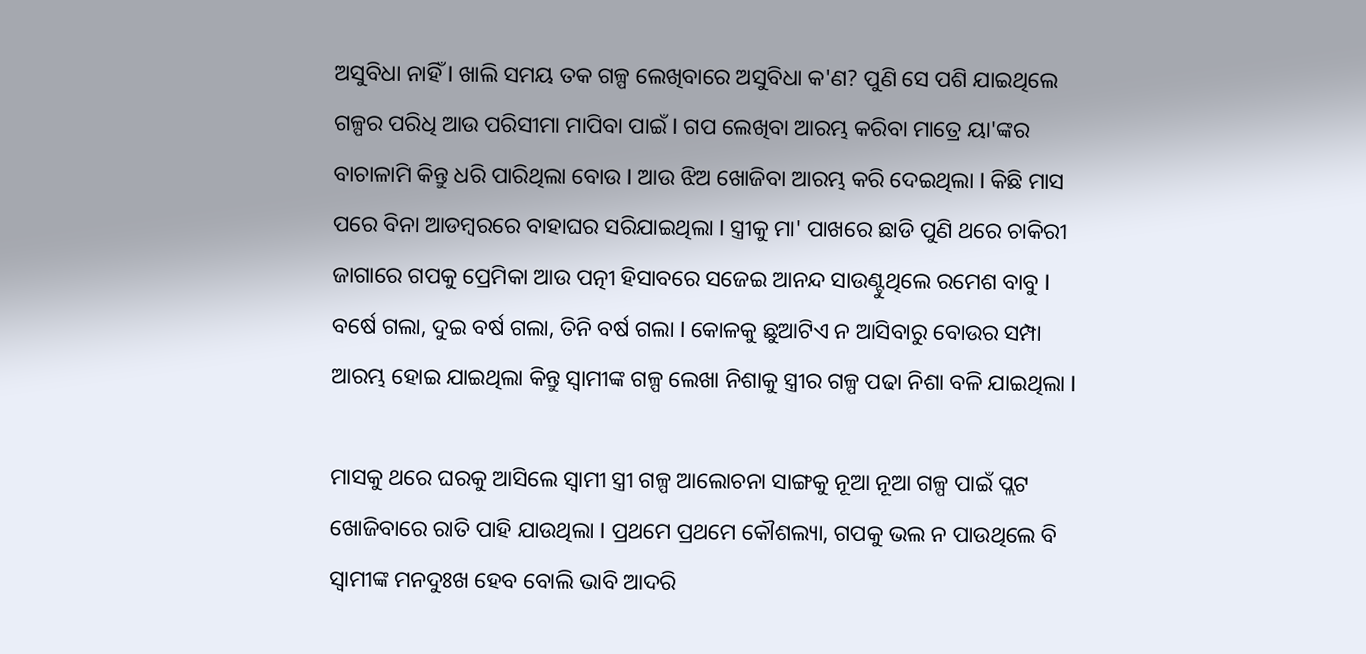ଅସୁବିଧା ନାହିଁ I ଖାଲି ସମୟ ତକ ଗଳ୍ପ ଲେଖିବାରେ ଅସୁବିଧା କ'ଣ? ପୁଣି ସେ ପଶି ଯାଇଥିଲେ ଗଳ୍ପର ପରିଧି ଆଉ ପରିସୀମା ମାପିବା ପାଇଁ I ଗପ ଲେଖିବା ଆରମ୍ଭ କରିବା ମାତ୍ରେ ୟା'ଙ୍କର ବାଚାଳାମି କିନ୍ତୁ ଧରି ପାରିଥିଲା ବୋଉ I ଆଉ ଝିଅ ଖୋଜିବା ଆରମ୍ଭ କରି ଦେଇଥିଲା I କିଛି ମାସ ପରେ ବିନା ଆଡମ୍ବରରେ ବାହାଘର ସରିଯାଇଥିଲା I ସ୍ତ୍ରୀକୁ ମା' ପାଖରେ ଛାଡି ପୁଣି ଥରେ ଚାକିରୀ ଜାଗାରେ ଗପକୁ ପ୍ରେମିକା ଆଉ ପତ୍ନୀ ହିସାବରେ ସଜେଇ ଆନନ୍ଦ ସାଉଣ୍ଟୁଥିଲେ ରମେଶ ବାବୁ I ବର୍ଷେ ଗଲା, ଦୁଇ ବର୍ଷ ଗଲା, ତିନି ବର୍ଷ ଗଲା I କୋଳକୁ ଛୁଆଟିଏ ନ ଆସିବାରୁ ବୋଉର ସମ୍ପା ଆରମ୍ଭ ହୋଇ ଯାଇଥିଲା କିନ୍ତୁ ସ୍ୱାମୀଙ୍କ ଗଳ୍ପ ଲେଖା ନିଶାକୁ ସ୍ତ୍ରୀର ଗଳ୍ପ ପଢା ନିଶା ବଳି ଯାଇଥିଲା I

ମାସକୁ ଥରେ ଘରକୁ ଆସିଲେ ସ୍ୱାମୀ ସ୍ତ୍ରୀ ଗଳ୍ପ ଆଲୋଚନା ସାଙ୍ଗକୁ ନୂଆ ନୂଆ ଗଳ୍ପ ପାଇଁ ପ୍ଲଟ ଖୋଜିବାରେ ରାତି ପାହି ଯାଉଥିଲା I ପ୍ରଥମେ ପ୍ରଥମେ କୌଶଲ୍ୟା, ଗପକୁ ଭଲ ନ ପାଉଥିଲେ ବି ସ୍ୱାମୀଙ୍କ ମନଦୁଃଖ ହେବ ବୋଲି ଭାବି ଆଦରି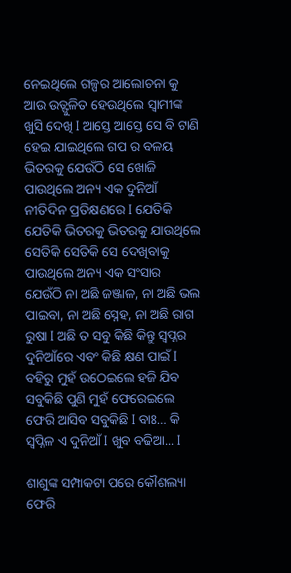ନେଇଥିଲେ ଗଳ୍ପର ଆଲୋଚନା କୁ ଆଉ ଉତ୍ଫୁଳିତ ହେଉଥିଲେ ସ୍ୱାମୀଙ୍କ ଖୁସି ଦେଖି I ଆସ୍ତେ ଆସ୍ତେ ସେ ବି ଟାଣି ହେଇ ଯାଇଥିଲେ ଗପ ର ବଳୟ ଭିତରକୁ ଯେଉଁଠି ସେ ଖୋଜି ପାଉଥିଲେ ଅନ୍ୟ ଏକ ଦୁନିଆଁ ନୀତିଦିନ ପ୍ରତିକ୍ଷଣରେ I ଯେତିକି ଯେତିକି ଭିତରକୁ ଭିତରକୁ ଯାଉଥିଲେ ସେତିକି ସେତିକି ସେ ଦେଖିବାକୁ ପାଉଥିଲେ ଅନ୍ୟ ଏକ ସଂସାର ଯେଉଁଠି ନା ଅଛି ଜଞ୍ଜାଳ, ନା ଅଛି ଭଲ ପାଇବା, ନା ଅଛି ସ୍ନେହ, ନା ଅଛି ରାଗ ରୁଷା I ଅଛି ତ ସବୁ କିଛି କିନ୍ତୁ ସ୍ବପ୍ନର ଦୁନିଆଁରେ ଏବଂ କିଛି କ୍ଷଣ ପାଇଁ I ବହିରୁ ମୁହଁ ଉଠେଇଲେ ହଜି ଯିବ ସବୁକିଛି ପୁଣି ମୁହଁ ଫେରେଇଲେ ଫେରି ଆସିବ ସବୁକିଛି I ବାଃ… କି ସ୍ୱପ୍ନିଳ ଏ ଦୁନିଆଁ I ଖୁବ ବଢିଆ... I

ଶାଶୁଙ୍କ ସମ୍ପାକଟା ପରେ କୌଶଲ୍ୟା ଫେରି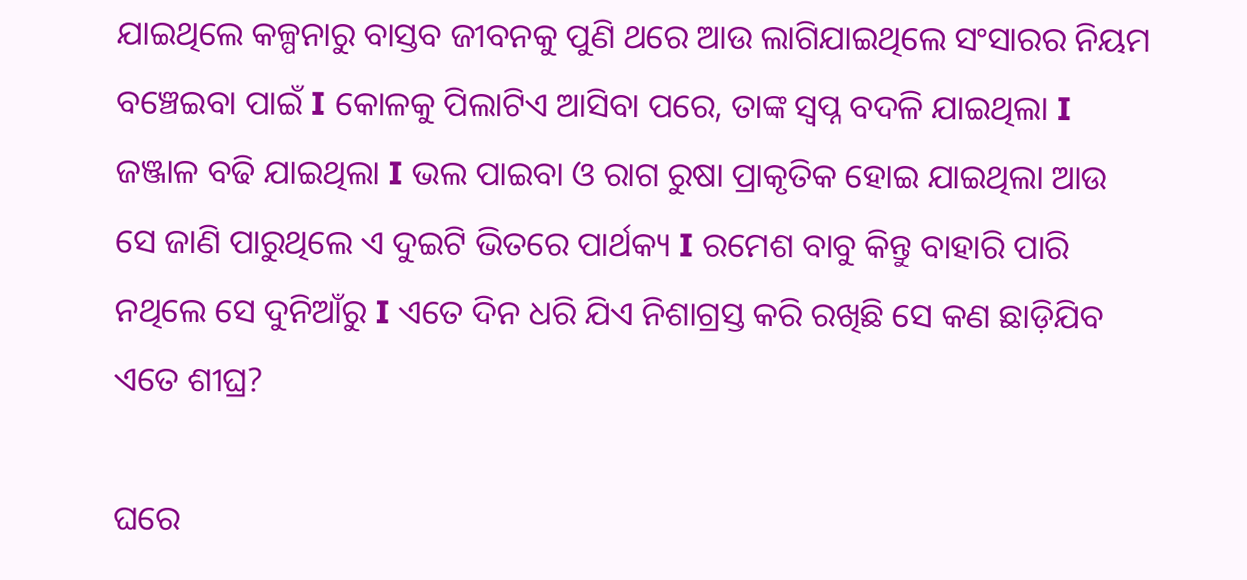ଯାଇଥିଲେ କଳ୍ପନାରୁ ବାସ୍ତବ ଜୀବନକୁ ପୁଣି ଥରେ ଆଉ ଲାଗିଯାଇଥିଲେ ସଂସାରର ନିୟମ ବଞ୍ଚେଇବା ପାଇଁ I କୋଳକୁ ପିଲାଟିଏ ଆସିବା ପରେ, ତାଙ୍କ ସ୍ବପ୍ନ ବଦଳି ଯାଇଥିଲା I ଜଞ୍ଜାଳ ବଢି ଯାଇଥିଲା I ଭଲ ପାଇବା ଓ ରାଗ ରୁଷା ପ୍ରାକୃତିକ ହୋଇ ଯାଇଥିଲା ଆଉ ସେ ଜାଣି ପାରୁଥିଲେ ଏ ଦୁଇଟି ଭିତରେ ପାର୍ଥକ୍ୟ I ରମେଶ ବାବୁ କିନ୍ତୁ ବାହାରି ପାରି ନଥିଲେ ସେ ଦୁନିଆଁରୁ I ଏତେ ଦିନ ଧରି ଯିଏ ନିଶାଗ୍ରସ୍ତ କରି ରଖିଛି ସେ କଣ ଛାଡ଼ିଯିବ ଏତେ ଶୀଘ୍ର?

ଘରେ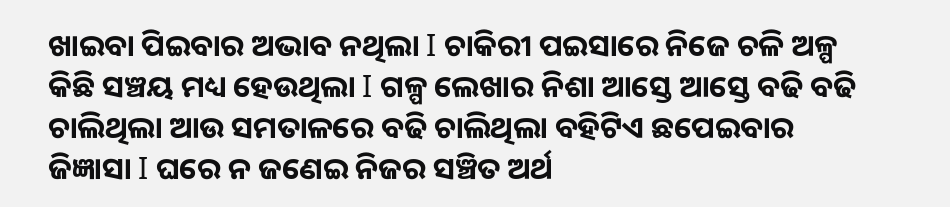ଖାଇବା ପିଇବାର ଅଭାବ ନଥିଲା I ଚାକିରୀ ପଇସାରେ ନିଜେ ଚଳି ଅଳ୍ପ କିଛି ସଞ୍ଚୟ ମଧ୍ୟ ହେଉଥିଲା I ଗଳ୍ପ ଲେଖାର ନିଶା ଆସ୍ତେ ଆସ୍ତେ ବଢି ବଢି ଚାଲିଥିଲା ଆଉ ସମତାଳରେ ବଢି ଚାଲିଥିଲା ବହିଟିଏ ଛପେଇବାର ଜିଜ୍ଞାସା I ଘରେ ନ ଜଣେଇ ନିଜର ସଞ୍ଚିତ ଅର୍ଥ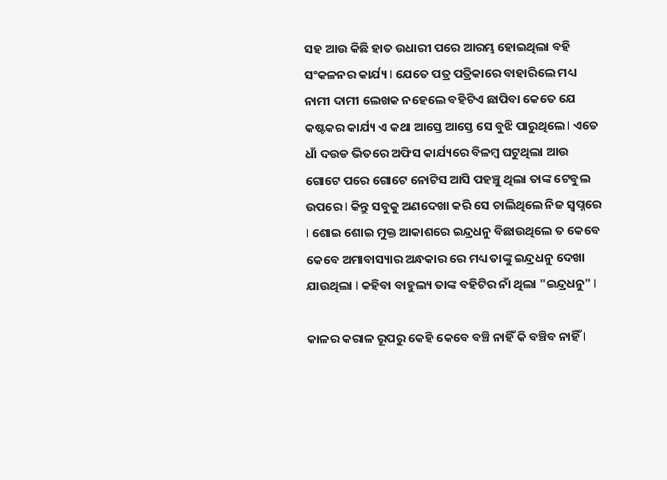ସହ ଆଉ କିଛି ହାତ ଉଧାରୀ ପରେ ଆରମ୍ଭ ହୋଇଥିଲା ବହି ସଂକଳନର କାର୍ଯ୍ୟ I ଯେତେ ପତ୍ର ପତ୍ରିକାରେ ବାହାରିଲେ ମଧ୍ୟ ନାମୀ ଦାମୀ ଲେଖକ ନହେଲେ ବହିଟିଏ ଛାପିବା କେତେ ଯେ କଷ୍ଟକର କାର୍ଯ୍ୟ ଏ କଥା ଆସ୍ତେ ଆସ୍ତେ ସେ ବୁଝି ପାରୁଥିଲେ I ଏତେ ଧାଁ ଦଉଡ ଭିତରେ ଅଫିସ କାର୍ଯ୍ୟରେ ବିଳମ୍ବ ଘଟୁଥିଲା ଆଉ ଗୋଟେ ପରେ ଗୋଟେ ନୋଟିସ ଆସି ପହଞ୍ଚୁ ଥିଲା ତାଙ୍କ ଟେବୁଲ ଉପରେ I କିନ୍ତୁ ସବୁକୁ ଅଣଦେଖା କରି ସେ ଚାଲିଥିଲେ ନିଜ ସ୍ବପ୍ନରେ I ଶୋଇ ଶୋଇ ମୁକ୍ତ ଆକାଶରେ ଇନ୍ଦ୍ରଧନୁ ବିଛାଉଥିଲେ ତ କେବେ କେବେ ଅମାବାସ୍ୟାର ଅନ୍ଧକାର ରେ ମଧ୍ୟ ତାଙ୍କୁ ଇନ୍ଦ୍ରଧନୁ ଦେଖା ଯାଉଥିଲା I କହିବା ବାହୁଲ୍ୟ ତାଙ୍କ ବହିଟିର ନାଁ ଥିଲା "ଇନ୍ଦ୍ରଧନୁ" I

କାଳର କରାଳ ରୂପରୁ କେହି କେବେ ବଞ୍ଚି ନାହିଁ କି ବଞ୍ଚିବ ନାହିଁ I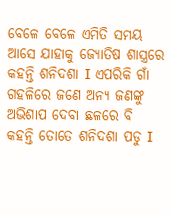ବେଳେ ବେଳେ ଏମିତି ସମୟ ଆସେ ଯାହାକୁ ଜ୍ୟୋତିଷ ଶାସ୍ତ୍ରରେ କହନ୍ତି ଶନିଦଶା I ଏପରିକି ଗାଁ ଗହଳିରେ ଜଣେ ଅନ୍ୟ ଜଣଙ୍କୁ ଅଭିଶାପ ଦେବା ଛଳରେ ବି କହନ୍ତି ତୋତେ ଶନିଦଶା ପଡୁ I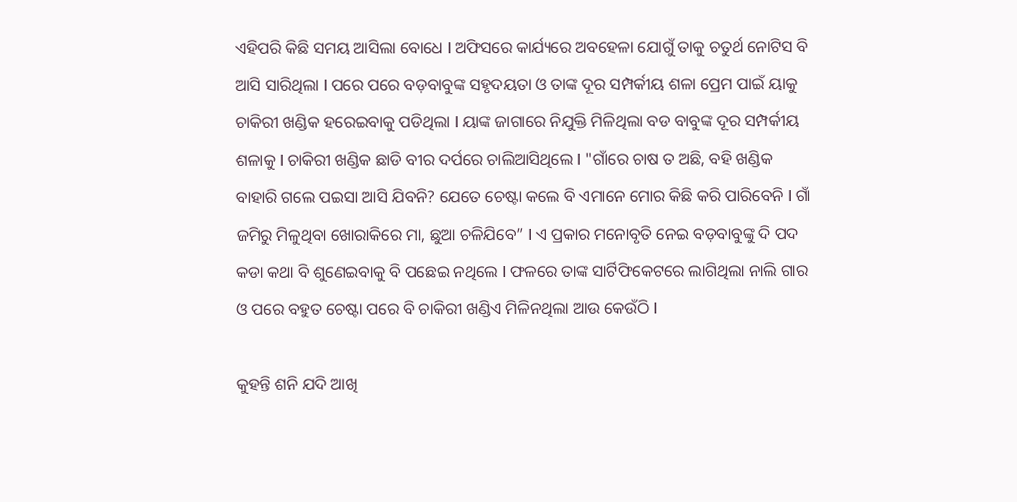ଏହିପରି କିଛି ସମୟ ଆସିଲା ବୋଧେ I ଅଫିସରେ କାର୍ଯ୍ୟରେ ଅବହେଳା ଯୋଗୁଁ ତାକୁ ଚତୁର୍ଥ ନୋଟିସ ବି ଆସି ସାରିଥିଲା I ପରେ ପରେ ବଡ଼ବାବୁଙ୍କ ସହୃଦୟତା ଓ ତାଙ୍କ ଦୂର ସମ୍ପର୍କୀୟ ଶଳା ପ୍ରେମ ପାଇଁ ୟାକୁ ଚାକିରୀ ଖଣ୍ଡିକ ହରେଇବାକୁ ପଡିଥିଲା I ୟାଙ୍କ ଜାଗାରେ ନିଯୁକ୍ତି ମିଳିଥିଲା ବଡ ବାବୁଙ୍କ ଦୂର ସମ୍ପର୍କୀୟ ଶଳାକୁ I ଚାକିରୀ ଖଣ୍ଡିକ ଛାଡି ବୀର ଦର୍ପରେ ଚାଲିଆସିଥିଲେ I "ଗାଁରେ ଚାଷ ତ ଅଛି, ବହି ଖଣ୍ଡିକ ବାହାରି ଗଲେ ପଇସା ଆସି ଯିବନି? ଯେତେ ଚେଷ୍ଟା କଲେ ବି ଏମାନେ ମୋର କିଛି କରି ପାରିବେନି I ଗାଁ ଜମିରୁ ମିଳୁଥିବା ଖୋରାକିରେ ମା, ଛୁଆ ଚଳିଯିବେ” I ଏ ପ୍ରକାର ମନୋବୃତି ନେଇ ବଡ଼ବାବୁଙ୍କୁ ଦି ପଦ କଡା କଥା ବି ଶୁଣେଇବାକୁ ବି ପଛେଇ ନଥିଲେ I ଫଳରେ ତାଙ୍କ ସାର୍ଟିଫିକେଟରେ ଲାଗିଥିଲା ନାଲି ଗାର ଓ ପରେ ବହୁତ ଚେଷ୍ଟା ପରେ ବି ଚାକିରୀ ଖଣ୍ଡିଏ ମିଳିନଥିଲା ଆଉ କେଉଁଠି I

କୁହନ୍ତି ଶନି ଯଦି ଆଖି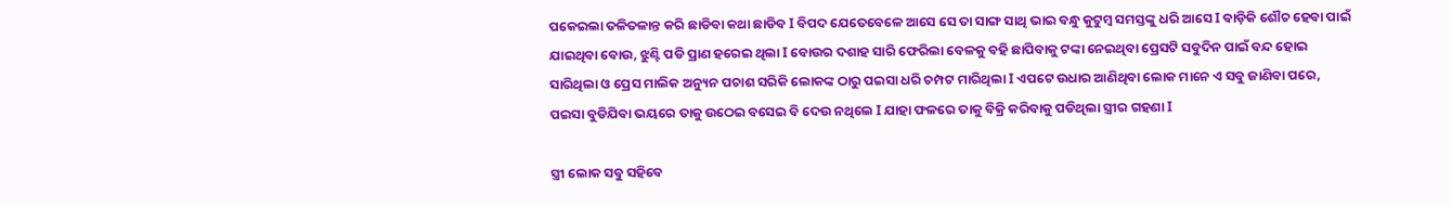ପକେଇଲା ତଳିତଳାନ୍ତ କରି ଛାଡିବା କଥା ଛାଡିବ I ବିପଦ ଯେତେବେଳେ ଆସେ ସେ ତା ସାଙ୍ଗ ସାଥି ଭାଇ ବନ୍ଧୁ କୁଟୁମ୍ବ ସମସ୍ତଙ୍କୁ ଧରି ଆସେ I ବାଡ଼ିକି ଶୌଚ ହେବା ପାଇଁ ଯାଇଥିବା ବୋଉ, ଝୁଣ୍ଟି ପଡି ପ୍ରାଣ ହରେଇ ଥିଲା I ବୋଉର ଦଶାହ ସାରି ଫେରିଲା ବେଳକୁ ବହି ଛାପିବାକୁ ଟଙ୍କା ନେଇଥିବା ପ୍ରେସଟି ସବୁଦିନ ପାଇଁ ବନ୍ଦ ହୋଇ ସାରିଥିଲା ଓ ପ୍ରେସ ମାଲିକ ଅନ୍ୟୁନ ପଚାଶ ସରିକି ଲୋକଙ୍କ ଠାରୁ ପଇସା ଧରି ଚମ୍ପଟ ମାରିଥିଲା I ଏପଟେ ଉଧାର ଆଣିଥିବା ଲୋକ ମାନେ ଏ ସବୁ ଜାଣିବା ପରେ, ପଇସା ବୁଡିଯିବା ଭୟରେ ତାକୁ ଉଠେଇ ବସେଇ ବି ଦେଉ ନଥିଲେ I ଯାହା ଫଳରେ ତାକୁ ବିକ୍ରି କରିବାକୁ ପଡିଥିଲା ସ୍ତ୍ରୀର ଗହଣା I

ସ୍ତ୍ରୀ ଲୋକ ସବୁ ସହିବେ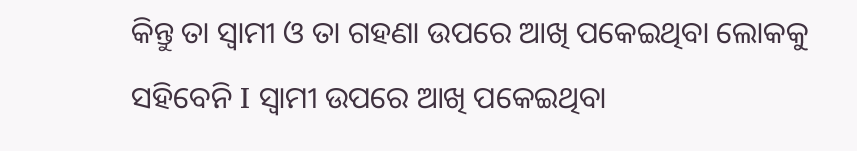କିନ୍ତୁ ତା ସ୍ୱାମୀ ଓ ତା ଗହଣା ଉପରେ ଆଖି ପକେଇଥିବା ଲୋକକୁ ସହିବେନି I ସ୍ୱାମୀ ଉପରେ ଆଖି ପକେଇଥିବା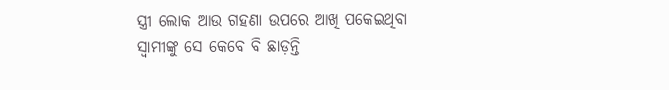ସ୍ତ୍ରୀ ଲୋକ ଆଉ ଗହଣା ଉପରେ ଆଖି ପକେଇଥିବା ସ୍ୱାମୀଙ୍କୁ ସେ କେବେ ବି ଛାଡ଼ନ୍ତି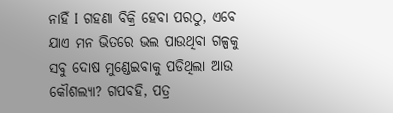ନାହିଁ I ଗହଣା ବିକ୍ରି ହେବା ପରଠୁ, ଏବେ ଯାଏ ମନ ଭିତରେ ଭଲ ପାଉଥିବା ଗଳ୍ପକୁ ସବୁ ଦୋଷ ମୁଣ୍ଡେଇବାକୁ ପଡିଥିଲା ଆଉ କୌଶଲ୍ୟା? ଗପବହି, ପତ୍ର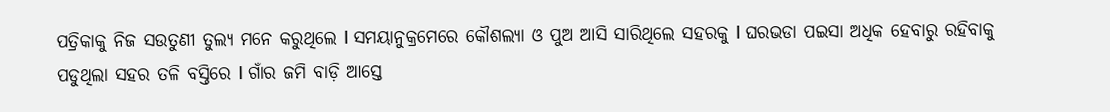ପତ୍ରିକାକୁ ନିଜ ସଉତୁଣୀ ତୁଲ୍ୟ ମନେ କରୁଥିଲେ I ସମୟାନୁକ୍ରମେରେ କୌଶଲ୍ୟା ଓ ପୁଅ ଆସି ସାରିଥିଲେ ସହରକୁ I ଘରଭଡା ପଇସା ଅଧିକ ହେବାରୁ ରହିବାକୁ ପଡୁଥିଲା ସହର ତଳି ବସ୍ତିରେ I ଗାଁର ଜମି ବାଡ଼ି ଆସ୍ତେ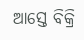ଆସ୍ତେ ବିକ୍ରି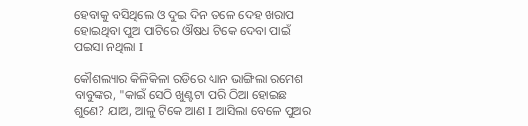ହେବାକୁ ବସିଥିଲେ ଓ ଦୁଇ ଦିନ ତଳେ ଦେହ ଖରାପ ହୋଇଥିବା ପୁଅ ପାଟିରେ ଔଷଧ ଟିକେ ଦେବା ପାଇଁ ପଇସା ନଥିଲା I

କୌଶଲ୍ୟାର କିଳିକିଳା ରଡିରେ ଧ୍ୟାନ ଭାଙ୍ଗିଲା ରମେଶ ବାବୁଙ୍କର, "କାଇଁ ସେଠି ଖୁଣ୍ଟଟା ପରି ଠିଆ ହୋଇଛ ଶୁଣେ? ଯାଅ, ଆଳୁ ଟିକେ ଆଣ I ଆସିଲା ବେଳେ ପୁଅର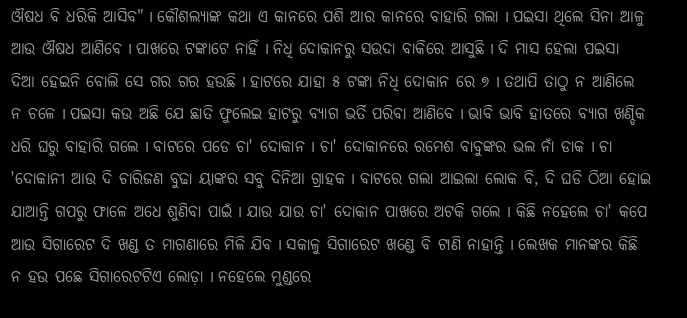ଔଷଧ ବି ଧରିକି ଆସିବ" I କୌଶଲ୍ୟାଙ୍କ କଥା ଏ କାନରେ ପଶି ଆର କାନରେ ବାହାରି ଗଲା I ପଇସା ଥିଲେ ସିନା ଆଳୁ ଆଉ ଔଷଧ ଆଣିବେ I ପାଖରେ ଟଙ୍କାଟେ ନାହିଁ I ନିଧି ଦୋକାନରୁ ସଉଦା ବାକିରେ ଆସୁଛି I ଦି ମାସ ହେଲା ପଇସା ଦିଆ ହେଇନି ବୋଲି ସେ ଗର ଗର ହଉଛି I ହାଟରେ ଯାହା ୫ ଟଙ୍କା ନିଧି ଦୋକାନ ରେ ୭ I ତଥାପି ତାଠୁ ନ ଆଣିଲେ ନ ଚଳେ I ପଇସା କଉ ଅଛି ଯେ ଛାତି ଫୁଲେଇ ହାଟରୁ ବ୍ୟାଗ ଭର୍ତି ପରିବା ଆଣିବେ I ଭାବି ଭାବି ହାତରେ ବ୍ୟାଗ ଖଣ୍ଡିକ ଧରି ଘରୁ ବାହାରି ଗଲେ I ବାଟରେ ପଡେ ଚା' ଦୋକାନ I ଚା' ଦୋକାନରେ ରମେଶ ବାବୁଙ୍କର ଭଲ ନାଁ ଡାକ I ଚା 'ଦୋକାନୀ ଆଉ ଦି ଚାରିଜଣ ବୁଢା ୟାଙ୍କର ସବୁ ଦିନିଆ ଗ୍ରାହକ I ବାଟରେ ଗଲା ଆଇଲା ଲୋକ ବି, ଦି ଘଡି ଠିଆ ହୋଇ ଯାଆନ୍ତି ଗପରୁ ଫାଳେ ଅଧେ ଶୁଣିବା ପାଇଁ I ଯାଉ ଯାଉ ଚା' ଦୋକାନ ପାଖରେ ଅଟକି ଗଲେ I କିଛି ନହେଲେ ଚା' କପେ ଆଉ ସିଗାରେଟ ଦି ଖଣ୍ଡ ତ ମାଗଣାରେ ମିଳି ଯିବ I ସକାଳୁ ସିଗାରେଟ ଖଣ୍ଡେ ବି ଟାଣି ନାହାନ୍ତି I ଲେଖକ ମାନଙ୍କର କିଛି ନ ହଉ ପଛେ ସିଗାରେଟଟିଏ ଲୋଡ଼ା I ନହେଲେ ମୁଣ୍ଡରେ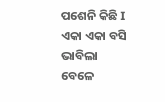ପଶେନି କିଛି I ଏକା ଏକା ବସି ଭାବିଲା ବେଳେ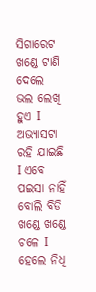ସିଗାରେଟ ଖଣ୍ଡେ ଟାଣି ଦେଲେ ଭଲ ଲେଖି ହୁଏ I ଅଭ୍ୟାସଟା ରହି ଯାଇଛି I ଏବେ ପଇସା ନାହିଁ ବୋଲି ବିଡି ଖଣ୍ଡେ ଖଣ୍ଡେ ଚଳେ I ହେଲେ ନିଧି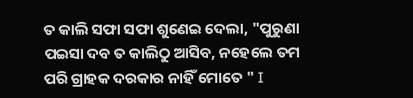ତ କାଲି ସଫା ସଫା ଶୁଣେଇ ଦେଲା, "ପୁରୁଣା ପଇସା ଦବ ତ କାଲିଠୁ ଆସିବ, ନହେଲେ ତମ ପରି ଗ୍ରାହକ ଦରକାର ନାହିଁ ମୋତେ " I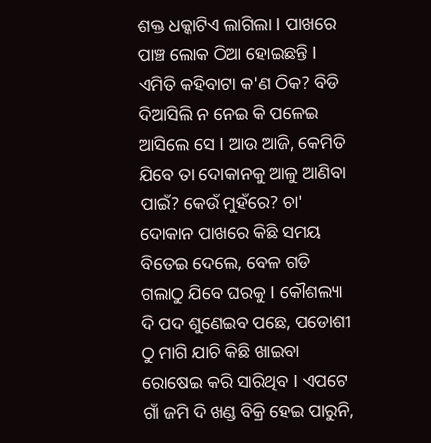ଶକ୍ତ ଧକ୍କାଟିଏ ଲାଗିଲା I ପାଖରେ ପାଞ୍ଚ ଲୋକ ଠିଆ ହୋଇଛନ୍ତି I ଏମିତି କହିବାଟା କ'ଣ ଠିକ? ବିଡି ଦିଆସିଲି ନ ନେଇ କି ପଳେଇ ଆସିଲେ ସେ I ଆଉ ଆଜି, କେମିତି ଯିବେ ତା ଦୋକାନକୁ ଆଳୁ ଆଣିବା ପାଇଁ? କେଉଁ ମୁହଁରେ? ଚା' ଦୋକାନ ପାଖରେ କିଛି ସମୟ ବିତେଇ ଦେଲେ, ବେଳ ଗଡି ଗଲାଠୁ ଯିବେ ଘରକୁ I କୌଶଲ୍ୟା ଦି ପଦ ଶୁଣେଇବ ପଛେ, ପଡୋଶୀ ଠୁ ମାଗି ଯାଚି କିଛି ଖାଇବା ରୋଷେଇ କରି ସାରିଥିବ I ଏପଟେ ଗାଁ ଜମି ଦି ଖଣ୍ଡ ବିକ୍ରି ହେଇ ପାରୁନି,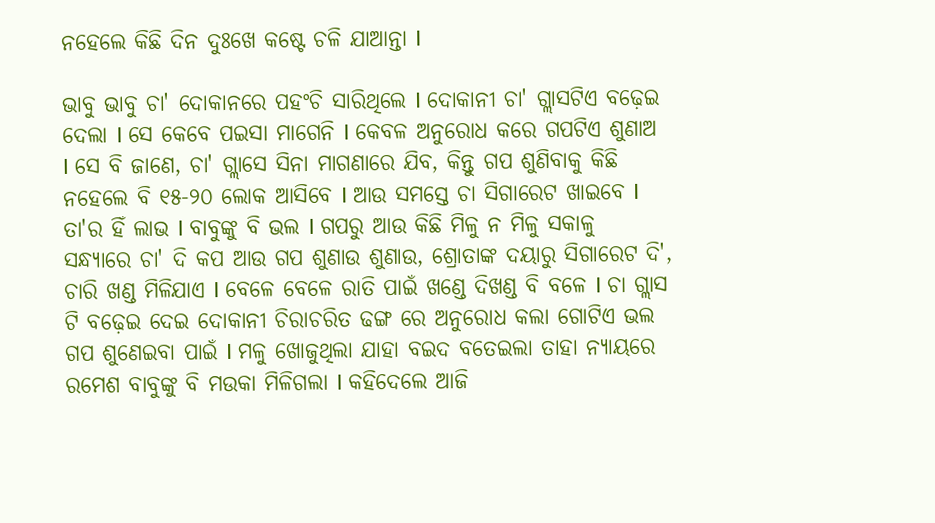ନହେଲେ କିଛି ଦିନ ଦୁଃଖେ କଷ୍ଟେ ଚଳି ଯାଆନ୍ତା I

ଭାବୁ ଭାବୁ ଚା' ଦୋକାନରେ ପହଂଚି ସାରିଥିଲେ I ଦୋକାନୀ ଚା' ଗ୍ଲାସଟିଏ ବଢ଼େଇ ଦେଲା I ସେ କେବେ ପଇସା ମାଗେନି I କେବଳ ଅନୁରୋଧ କରେ ଗପଟିଏ ଶୁଣାଅ I ସେ ବି ଜାଣେ, ଚା' ଗ୍ଲାସେ ସିନା ମାଗଣାରେ ଯିବ, କିନ୍ତୁ ଗପ ଶୁଣିବାକୁ କିଛି ନହେଲେ ବି ୧୫-୨୦ ଲୋକ ଆସିବେ I ଆଉ ସମସ୍ତେ ଚା ସିଗାରେଟ ଖାଇବେ I ତା'ର ହିଁ ଲାଭ I ବାବୁଙ୍କୁ ବି ଭଲ I ଗପରୁ ଆଉ କିଛି ମିଳୁ ନ ମିଳୁ ସକାଳୁ ସନ୍ଧ୍ୟାରେ ଚା' ଦି କପ ଆଉ ଗପ ଶୁଣାଉ ଶୁଣାଉ, ଶ୍ରୋତାଙ୍କ ଦୟାରୁ ସିଗାରେଟ ଦି', ଚାରି ଖଣ୍ଡ ମିଳିଯାଏ I ବେଳେ ବେଳେ ରାତି ପାଇଁ ଖଣ୍ଡେ ଦିଖଣ୍ଡ ବି ବଳେ I ଚା ଗ୍ଲାସ ଟି ବଢ଼େଇ ଦେଇ ଦୋକାନୀ ଚିରାଚରିତ ଢଙ୍ଗ ରେ ଅନୁରୋଧ କଲା ଗୋଟିଏ ଭଲ ଗପ ଶୁଣେଇବା ପାଇଁ I ମଳୁ ଖୋଜୁଥିଲା ଯାହା ବଇଦ ବତେଇଲା ତାହା ନ୍ୟାୟରେ ରମେଶ ବାବୁଙ୍କୁ ବି ମଉକା ମିଳିଗଲା I କହିଦେଲେ ଆଜି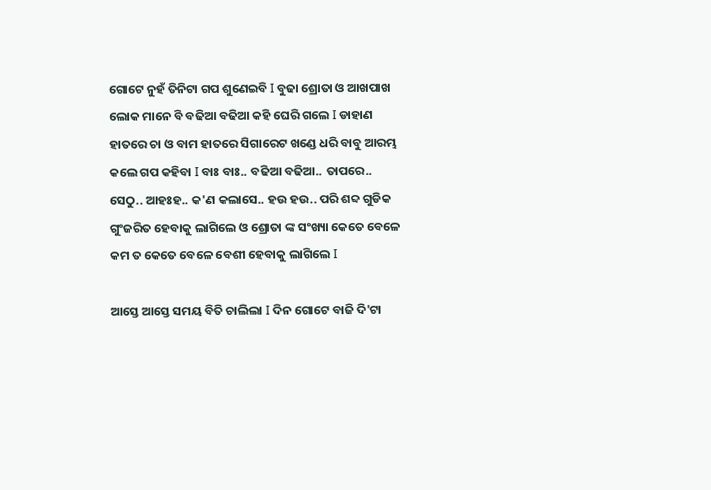ଗୋଟେ ନୁହଁ ତିନିଟା ଗପ ଶୁଣେଇବି I ବୁଢା ଶ୍ରୋତା ଓ ଆଖପାଖ ଲୋକ ମାନେ ବି ବଢିଆ ବଢିଆ କହି ଘେରି ଗଲେ I ଡାହାଣ ହାତରେ ଚା ଓ ବାମ ହାତରେ ସିଗାରେଟ ଖଣ୍ଡେ ଧରି ବାବୁ ଆରମ୍ଭ କଲେ ଗପ କହିବା I ବାଃ ବାଃ.. ବଢିଆ ବଢିଆ.. ତାପରେ.. ସେଠୁ.. ଆହଃହ.. କ'ଣ କଲାସେ.. ହଉ ହଉ.. ପରି ଶବ୍ଦ ଗୁଡିକ ଗୁଂଜରିତ ହେବାକୁ ଲାଗିଲେ ଓ ଶ୍ରୋତା ଙ୍କ ସଂଖ୍ୟା କେତେ ବେଳେ କମ ତ କେତେ ବେଳେ ବେଶୀ ହେବାକୁ ଲାଗିଲେ I

ଆସ୍ତେ ଆସ୍ତେ ସମୟ ବିତି ଚାଲିଲା I ଦିନ ଗୋଟେ ବାଜି ଦି'ଟା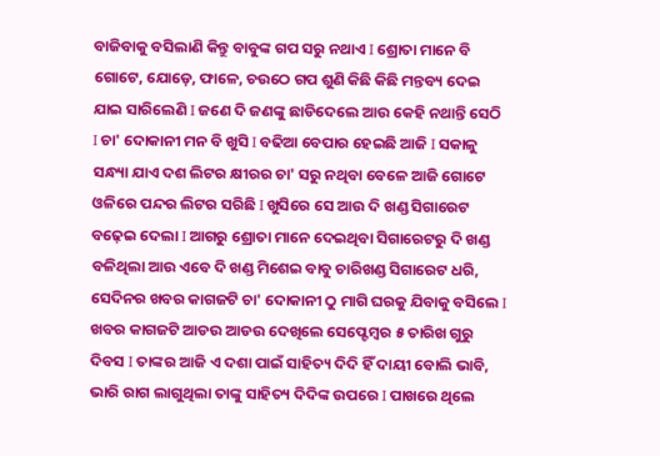ବାଜିବାକୁ ବସିଲାଣି କିନ୍ତୁ ବାବୁଙ୍କ ଗପ ସରୁ ନଥାଏ I ଶ୍ରୋତା ମାନେ ବି ଗୋଟେ, ଯୋଡ଼େ, ଫାଳେ, ଚଉଠେ ଗପ ଶୁଣି କିଛି କିଛି ମନ୍ତବ୍ୟ ଦେଇ ଯାଇ ସାରିଲେଣି I ଜଣେ ଦି ଜଣଙ୍କୁ ଛାଡିଦେଲେ ଆଉ କେହି ନଥାନ୍ତି ସେଠି I ଚା' ଦୋକାନୀ ମନ ବି ଖୁସି I ବଢିଆ ବେପାର ହେଇଛି ଆଜି I ସକାଳୁ ସନ୍ଧ୍ୟା ଯାଏ ଦଶ ଲିଟର କ୍ଷୀରର ଚା' ସରୁ ନଥିବା ବେଳେ ଆଜି ଗୋଟେ ଓଳିରେ ପନ୍ଦର ଲିଟର ସରିଛି I ଖୁସିରେ ସେ ଆଉ ଦି ଖଣ୍ଡ ସିଗାରେଟ ବଢ଼େଇ ଦେଲା I ଆଗରୁ ଶ୍ରୋତା ମାନେ ଦେଇଥିବା ସିଗାରେଟରୁ ଦି ଖଣ୍ଡ ବଳିଥିଲା ଆଉ ଏବେ ଦି ଖଣ୍ଡ ମିଶେଇ ବାବୁ ଚାରିଖଣ୍ଡ ସିଗାରେଟ ଧରି, ସେଦିନର ଖବର କାଗଜଟି ଚା' ଦୋକାନୀ ଠୁ ମାଗି ଘରକୁ ଯିବାକୁ ବସିଲେ I ଖବର କାଗଜଟି ଆଡଉ ଆଡଉ ଦେଖିଲେ ସେପ୍ଟେମ୍ବର ୫ ତାରିଖ ଗୁରୁ ଦିବସ I ତାଙ୍କର ଆଜି ଏ ଦଶା ପାଇଁ ସାହିତ୍ୟ ଦିଦି ହିଁ ଦାୟୀ ବୋଲି ଭାବି, ଭାରି ରାଗ ଲାଗୁଥିଲା ତାଙ୍କୁ ସାହିତ୍ୟ ଦିଦିଙ୍କ ଉପରେ I ପାଖରେ ଥିଲେ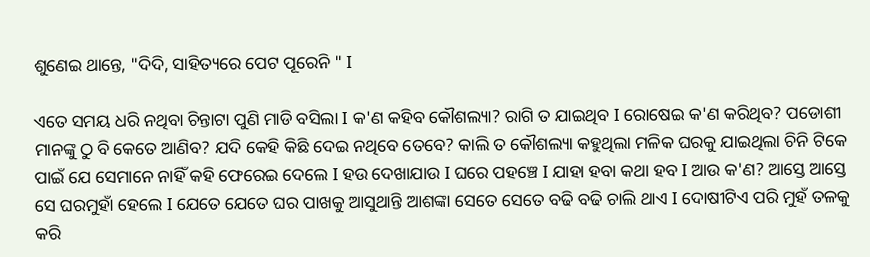ଶୁଣେଇ ଥାନ୍ତେ, "ଦିଦି, ସାହିତ୍ୟରେ ପେଟ ପୂରେନି " I

ଏତେ ସମୟ ଧରି ନଥିବା ଚିନ୍ତାଟା ପୁଣି ମାଡି ବସିଲା I କ'ଣ କହିବ କୌଶଲ୍ୟା? ରାଗି ତ ଯାଇଥିବ I ରୋଷେଇ କ'ଣ କରିଥିବ? ପଡୋଶୀ ମାନଙ୍କୁ ଠୁ ବି କେତେ ଆଣିବ? ଯଦି କେହି କିଛି ଦେଇ ନଥିବେ ତେବେ? କାଲି ତ କୌଶଲ୍ୟା କହୁଥିଲା ମଳିକ ଘରକୁ ଯାଇଥିଲା ଚିନି ଟିକେ ପାଇଁ ଯେ ସେମାନେ ନାହିଁ କହି ଫେରେଇ ଦେଲେ I ହଉ ଦେଖାଯାଉ I ଘରେ ପହଞ୍ଚେ I ଯାହା ହବା କଥା ହବ I ଆଉ କ'ଣ? ଆସ୍ତେ ଆସ୍ତେ ସେ ଘରମୁହାଁ ହେଲେ I ଯେତେ ଯେତେ ଘର ପାଖକୁ ଆସୁଥାନ୍ତି ଆଶଙ୍କା ସେତେ ସେତେ ବଢି ବଢି ଚାଲି ଥାଏ I ଦୋଷୀଟିଏ ପରି ମୁହଁ ତଳକୁ କରି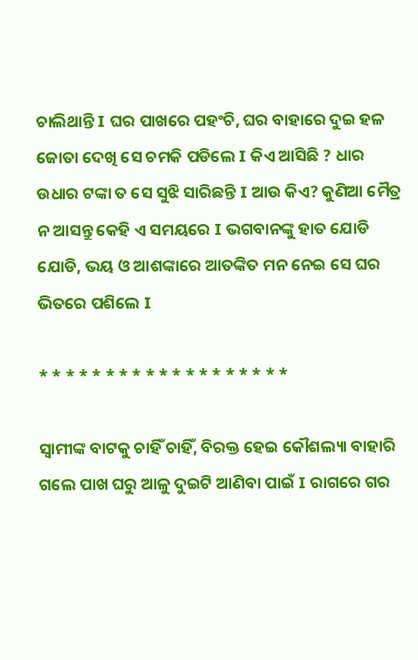ଚାଲିଥାନ୍ତି I ଘର ପାଖରେ ପହଂଚି, ଘର ବାହାରେ ଦୁଇ ହଳ ଜୋତା ଦେଖି ସେ ଚମକି ପଡିଲେ I କିଏ ଆସିଛି ? ଧାର ଉଧାର ଟଙ୍କା ତ ସେ ସୁଝି ସାରିଛନ୍ତି I ଆଉ କିଏ? କୁଣିଆ ମୈତ୍ର ନ ଆସନ୍ତୁ କେହି ଏ ସମୟରେ I ଭଗବାନଙ୍କୁ ହାତ ଯୋଡି ଯୋଡି, ଭୟ ଓ ଆଶଙ୍କାରେ ଆତଙ୍କିତ ମନ ନେଇ ସେ ଘର ଭିତରେ ପଶିଲେ I

* * * * * * * * * * * * * * * * * * *

ସ୍ୱାମୀଙ୍କ ବାଟକୁ ଚାହିଁ ଚାହିଁ, ବିରକ୍ତ ହେଇ କୌଶଲ୍ୟା ବାହାରି ଗଲେ ପାଖ ଘରୁ ଆଳୁ ଦୁଇଟି ଆଣିବା ପାଇଁ I ରାଗରେ ଗର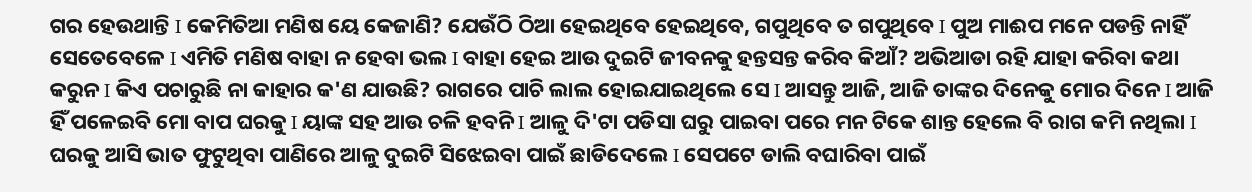ଗର ହେଉଥାନ୍ତି I କେମିତିଆ ମଣିଷ ୟେ କେଜାଣି? ଯେଉଁଠି ଠିଆ ହେଇଥିବେ ହେଇଥିବେ, ଗପୁଥିବେ ତ ଗପୁଥିବେ I ପୁଅ ମାଈପ ମନେ ପଡନ୍ତି ନାହିଁ ସେତେବେଳେ I ଏମିତି ମଣିଷ ବାହା ନ ହେବା ଭଲ I ବାହା ହେଇ ଆଉ ଦୁଇଟି ଜୀବନକୁ ହନ୍ତସନ୍ତ କରିବ କିଆଁ? ଅଭିଆଡା ରହି ଯାହା କରିବା କଥା କରୁନ I କିଏ ପଚାରୁଛି ନା କାହାର କ'ଣ ଯାଉଛି? ରାଗରେ ପାଚି ଲାଲ ହୋଇଯାଇଥିଲେ ସେ I ଆସନ୍ତୁ ଆଜି, ଆଜି ତାଙ୍କର ଦିନେକୁ ମୋର ଦିନେ I ଆଜି ହିଁ ପଳେଇବି ମୋ ବାପ ଘରକୁ I ୟାଙ୍କ ସହ ଆଉ ଚଳି ହବନି I ଆଳୁ ଦି'ଟା ପଡିସା ଘରୁ ପାଇବା ପରେ ମନ ଟିକେ ଶାନ୍ତ ହେଲେ ବି ରାଗ କମି ନଥିଲା I ଘରକୁ ଆସି ଭାତ ଫୁଟୁଥିବା ପାଣିରେ ଆଳୁ ଦୁଇଟି ସିଝେଇବା ପାଇଁ ଛାଡିଦେଲେ I ସେପଟେ ଡାଲି ବଘାରିବା ପାଇଁ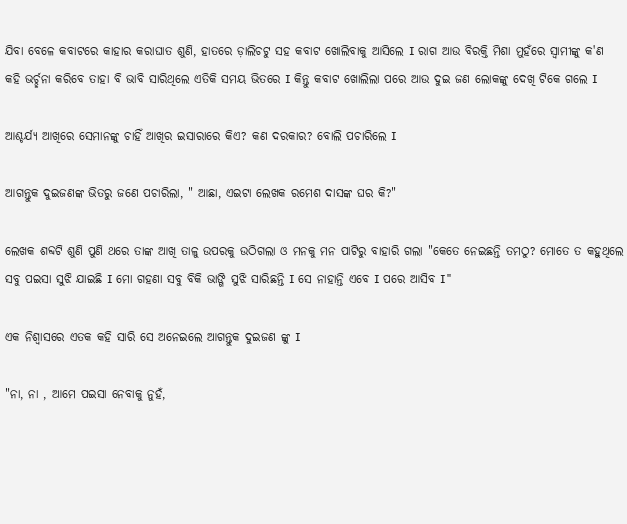ଯିବା ବେଳେ କବାଟରେ କାହାର କରାଘାତ ଶୁଣି, ହାତରେ ଡ଼ାଲିଚଟୁ ସହ କବାଟ ଖୋଲିବାକୁ ଆସିଲେ I ରାଗ ଆଉ ବିରକ୍ତି ମିଶା ମୁହଁରେ ସ୍ୱାମୀଙ୍କୁ କ'ଣ କହି ଭର୍ଚ୍ଛନା କରିବେ ତାହା ବି ଭାବି ସାରିଥିଲେ ଏତିକି ସମୟ ଭିତରେ I କିନ୍ତୁ କବାଟ ଖୋଲିଲା ପରେ ଆଉ ଦୁଇ ଜଣ ଲୋକଙ୍କୁ ଦେଖି ଟିକେ ଗଲେ I

ଆଶ୍ଚର୍ଯ୍ୟ ଆଖିରେ ସେମାନଙ୍କୁ ଚାହିଁ ଆଖିର ଇସାରାରେ କିଏ? କଣ ଦରକାର? ବୋଲି ପଚାରିଲେ I

ଆଗନ୍ତୁକ ଦୁଇଜଣଙ୍କ ଭିତରୁ ଜଣେ ପଚାରିଲା, " ଆଛା, ଏଇଟା ଲେଖକ ରମେଶ ଦାସଙ୍କ ଘର କି?"

ଲେଖକ ଶବ୍ଦଟି ଶୁଣି ପୁଣି ଥରେ ତାଙ୍କ ଆଖି ତାଳୁ ଉପରକୁ ଉଠିଗଲା ଓ ମନକୁ ମନ ପାଟିରୁ ବାହାରି ଗଲା "କେତେ ନେଇଛନ୍ତି ତମଠୁ? ମୋତେ ତ କହୁଥିଲେ ସବୁ ପଇସା ସୁଝି ଯାଇଛି I ମୋ ଗହଣା ସବୁ ବିକି ଭାଙ୍ଗି ସୁଝି ସାରିଛନ୍ତି I ସେ ନାହାନ୍ତି ଏବେ I ପରେ ଆସିବ I"

ଏକ ନିଶ୍ୱାସରେ ଏତକ କହି ସାରି ସେ ଅନେଇଲେ ଆଗନ୍ତୁକ ଦୁଇଜଣ ଙ୍କୁ I

"ନା, ନା , ଆମେ ପଇସା ନେବାକୁ ନୁହଁ,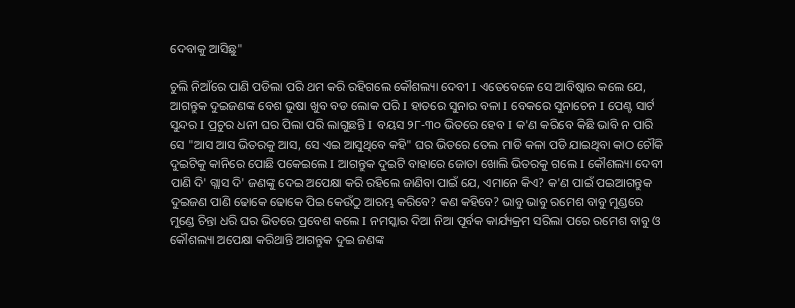ଦେବାକୁ ଆସିଛୁ"

ଚୁଲି ନିଆଁରେ ପାଣି ପଡିଲା ପରି ଥମ କରି ରହିଗଲେ କୌଶଲ୍ୟା ଦେବୀ I ଏତେବେଳେ ସେ ଆବିଷ୍କାର କଲେ ଯେ, ଆଗନ୍ତୁକ ଦୁଇଜଣଙ୍କ ବେଶ ଭୁଷା ଖୁବ ବଡ ଲୋକ ପରି I ହାତରେ ସୁନାର ବଳା I ବେକରେ ସୁନାଚେନ I ପେଣ୍ଟ ସାର୍ଟ ସୁନ୍ଦର I ପ୍ରଚୁର ଧନୀ ଘର ପିଲା ପରି ଲାଗୁଛନ୍ତି I ବୟସ ୨୮-୩୦ ଭିତରେ ହେବ I କ'ଣ କରିବେ କିଛି ଭାବି ନ ପାରି ସେ "ଆସ ଆସ ଭିତରକୁ ଆସ, ସେ ଏଇ ଆସୁଥିବେ କହି" ଘର ଭିତରେ ତେଲ ମାଡି କଳା ପଡି ଯାଇଥିବା କାଠ ଚୌକି ଦୁଇଟିକୁ କାନିରେ ପୋଛି ପକେଇଲେ I ଆଗନ୍ତୁକ ଦୁଇଟି ବାହାରେ ଜୋତା ଖୋଲି ଭିତରକୁ ଗଲେ I କୌଶଲ୍ୟା ଦେବୀ ପାଣି ଦି' ଗ୍ଲାସ ଦି' ଜଣଙ୍କୁ ଦେଇ ଅପେକ୍ଷା କରି ରହିଲେ ଜାଣିବା ପାଇଁ ଯେ, ଏମାନେ କିଏ? କ'ଣ ପାଇଁ ପଇଆଗନ୍ତୁକ ଦୁଇଜଣ ପାଣି ଢୋକେ ଢୋକେ ପିଇ କେଉଁଠୁ ଆରମ୍ଭ କରିବେ? କଣ କହିବେ? ଭାବୁ ଭାବୁ ରମେଶ ବାବୁ ମୁଣ୍ଡରେ ମୁଣ୍ଡେ ଚିନ୍ତା ଧରି ଘର ଭିତରେ ପ୍ରବେଶ କଲେ I ନମସ୍କାର ଦିଆ ନିଆ ପୂର୍ବକ କାର୍ଯ୍ୟକ୍ରମ ସରିଲା ପରେ ରମେଶ ବାବୁ ଓ କୌଶଲ୍ୟା ଅପେକ୍ଷା କରିଥାନ୍ତି ଆଗନ୍ତୁକ ଦୁଇ ଜଣଙ୍କ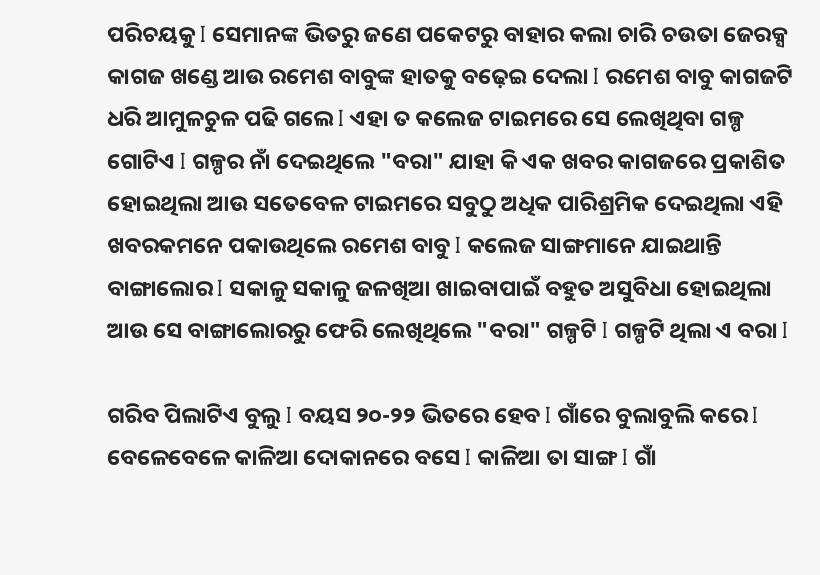ପରିଚୟକୁ I ସେମାନଙ୍କ ଭିତରୁ ଜଣେ ପକେଟରୁ ବାହାର କଲା ଚାରି ଚଉତା ଜେରକ୍ସ କାଗଜ ଖଣ୍ଡେ ଆଉ ରମେଶ ବାବୁଙ୍କ ହାତକୁ ବଢ଼େଇ ଦେଲା I ରମେଶ ବାବୁ କାଗଜଟି ଧରି ଆମୁଳଚୁଳ ପଢି ଗଲେ I ଏହା ତ କଲେଜ ଟାଇମରେ ସେ ଲେଖିଥିବା ଗଳ୍ପ ଗୋଟିଏ I ଗଳ୍ପର ନାଁ ଦେଇଥିଲେ "ବରା" ଯାହା କି ଏକ ଖବର କାଗଜରେ ପ୍ରକାଶିତ ହୋଇଥିଲା ଆଉ ସତେବେଳ ଟାଇମରେ ସବୁଠୁ ଅଧିକ ପାରିଶ୍ରମିକ ଦେଇଥିଲା ଏହି ଖବରକମନେ ପକାଉଥିଲେ ରମେଶ ବାବୁ I କଲେଜ ସାଙ୍ଗମାନେ ଯାଇଥାନ୍ତି ବାଙ୍ଗାଲୋର I ସକାଳୁ ସକାଳୁ ଜଳଖିଆ ଖାଇବାପାଇଁ ବହୁତ ଅସୁବିଧା ହୋଇଥିଲା ଆଉ ସେ ବାଙ୍ଗାଲୋରରୁ ଫେରି ଲେଖିଥିଲେ "ବରା" ଗଳ୍ପଟି I ଗଳ୍ପଟି ଥିଲା ଏ ବରା I

ଗରିବ ପିଲାଟିଏ ବୁଲୁ I ବୟସ ୨୦-୨୨ ଭିତରେ ହେବ I ଗାଁରେ ବୁଲାବୁଲି କରେ I ବେଳେବେଳେ କାଳିଆ ଦୋକାନରେ ବସେ I କାଳିଆ ତା ସାଙ୍ଗ I ଗାଁ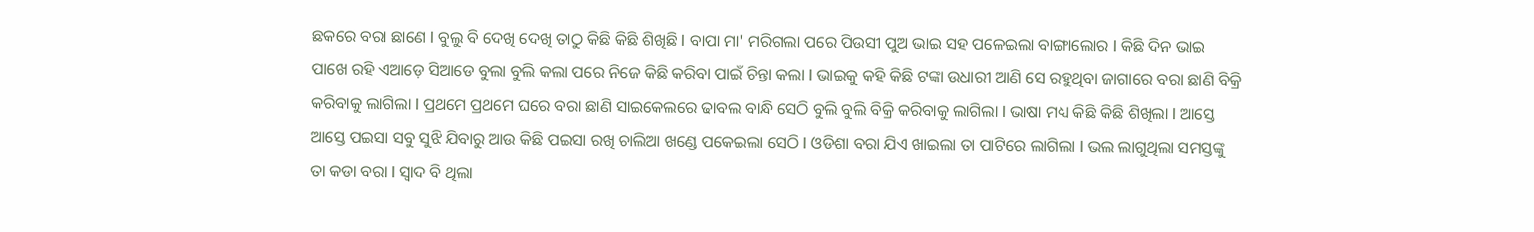ଛକରେ ବରା ଛାଣେ I ବୁଲୁ ବି ଦେଖି ଦେଖି ତାଠୁ କିଛି କିଛି ଶିଖିଛି I ବାପା ମା' ମରିଗଲା ପରେ ପିଉସୀ ପୁଅ ଭାଇ ସହ ପଳେଇଲା ବାଙ୍ଗାଲୋର I କିଛି ଦିନ ଭାଇ ପାଖେ ରହି ଏଆଡ଼େ ସିଆଡେ ବୁଲା ବୁଲି କଲା ପରେ ନିଜେ କିଛି କରିବା ପାଇଁ ଚିନ୍ତା କଲା I ଭାଇକୁ କହି କିଛି ଟଙ୍କା ଉଧାରୀ ଆଣି ସେ ରହୁଥିବା ଜାଗାରେ ବରା ଛାଣି ବିକ୍ରି କରିବାକୁ ଲାଗିଲା I ପ୍ରଥମେ ପ୍ରଥମେ ଘରେ ବରା ଛାଣି ସାଇକେଲରେ ଢାବଲ ବାନ୍ଧି ସେଠି ବୁଲି ବୁଲି ବିକ୍ରି କରିବାକୁ ଲାଗିଲା I ଭାଷା ମଧ୍ୟ କିଛି କିଛି ଶିଖିଲା I ଆସ୍ତେ ଆସ୍ତେ ପଇସା ସବୁ ସୁଝି ଯିବାରୁ ଆଉ କିଛି ପଇସା ରଖି ଚାଲିଆ ଖଣ୍ଡେ ପକେଇଲା ସେଠି I ଓଡିଶା ବରା ଯିଏ ଖାଇଲା ତା ପାଟିରେ ଲାଗିଲା I ଭଲ ଲାଗୁଥିଲା ସମସ୍ତଙ୍କୁ ତା କଡା ବରା I ସ୍ୱାଦ ବି ଥିଲା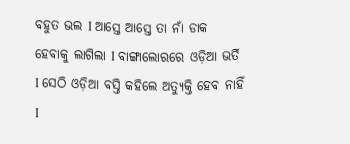ବହୁତ ଭଲ I ଆସ୍ତେ ଆସ୍ତେ ତା ନାଁ ଡାକ ହେବାକୁ ଲାଗିଲା I ବାଙ୍ଗାଲୋରରେ ଓଡ଼ିଆ ଭର୍ତି I ସେଠି ଓଡ଼ିଆ ବସ୍ତି କହିଲେ ଅତ୍ୟୁକ୍ତି ହେବ ନାହିଁ I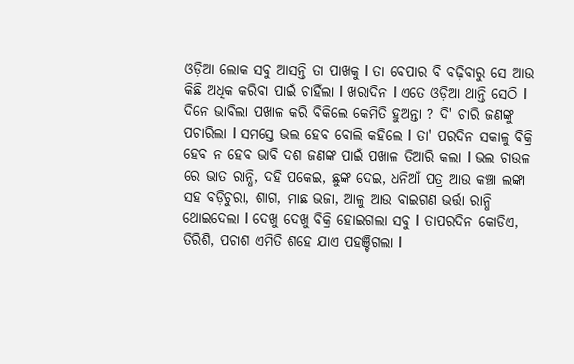ଓଡ଼ିଆ ଲୋକ ସବୁ ଆସନ୍ତି ତା ପାଖକୁ I ତା ବେପାର ବି ବଢ଼ିବାରୁ ସେ ଆଉ କିଛି ଅଧିକ କରିବା ପାଇଁ ଚାହିଁଲା I ଖରାଦିନ I ଏତେ ଓଡ଼ିଆ ଥାନ୍ତି ସେଠି I ଦିନେ ଭାବିଲା ପଖାଳ କରି ବିକିଲେ କେମିତି ହୁଅନ୍ତା ? ଦି' ଚାରି ଜଣଙ୍କୁ ପଚାରିଲା I ସମସ୍ତେ ଭଲ ହେବ ବୋଲି କହିଲେ I ତା' ପରଦିନ ସକାଳୁ ବିକ୍ରି ହେବ ନ ହେବ ଭାବି ଦଶ ଜଣଙ୍କ ପାଇଁ ପଖାଳ ତିଆରି କଲା I ଭଲ ଚାଉଳ ରେ ଭାତ ରାନ୍ଧି, ଦହି ପକେଇ, ଛୁଙ୍କ ଦେଇ, ଧନିଆଁ ପତ୍ର ଆଉ କଞ୍ଚା ଲଙ୍କା ସହ ବଡ଼ିଚୁରା, ଶାଗ, ମାଛ ଭଜା, ଆଳୁ ଆଉ ବାଇଗଣ ଭର୍ତ୍ତା ରାନ୍ଧି ଥୋଇଦେଲା I ଦେଖୁ ଦେଖୁ ବିକ୍ରି ହୋଇଗଲା ସବୁ I ତାପରଦିନ କୋଡିଏ, ତିରିଶି, ପଚାଶ ଏମିତି ଶହେ ଯାଏ ପହଞ୍ଚିଗଲା I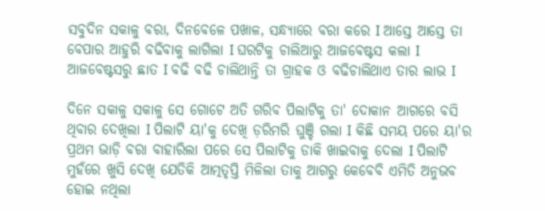ସବୁଦିନ ସକାଳୁ ବରା, ଦିନବେଳେ ପଖାଳ, ସନ୍ଧ୍ୟାରେ ବରା କରେ I ଆସ୍ତେ ଆସ୍ତେ ତା ବେପାର ଆହୁରି ବଢିବାକୁ ଲାଗିଲା I ଘରଟିକୁ ଚାଲିଆରୁ ଆଜବେଷ୍ଟସ କଲା I ଆଜବେଷ୍ଟସରୁ ଛାତ I ବଢି ବଢି ଚାଲିଥାନ୍ତି ତା ଗ୍ରାହକ ଓ ବଢିଚାଲିଥାଏ ତାର ଲାଭ I

ଦିନେ ସକାଳୁ ସକାଳୁ ସେ ଗୋଟେ ଅତି ଗରିବ ପିଲାଟିକୁ ତା' ଦୋକାନ ଆଗରେ ବସି ଥିବାର ଦେଖିଲା I ପିଲାଟି ୟା'କୁ ଦେଖି ଡ଼ରିମରି ଘୁଞ୍ଚି ଗଲା I କିଛି ସମୟ ପରେ ୟା'ର ପ୍ରଥମ ଭାଡ଼ି ବରା ବାହାରିଲା ପରେ ସେ ପିଲାଟିକୁ ଡାକି ଖାଇବାକୁ ଦେଲା I ପିଲାଟି ମୁହଁରେ ଖୁସି ଦେଖି ଯେତିକି ଆତ୍ମତୃପ୍ତି ମିଳିଲା ତାକୁ ଆଗରୁ କେବେବି ଏମିତି ଅନୁଭବ ହୋଇ ନଥିଲା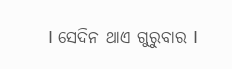I ସେଦିନ ଥାଏ ଗୁରୁବାର I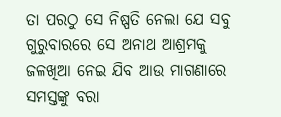ତା ପରଠୁ ସେ ନିଷ୍ପତି ନେଲା ଯେ ସବୁ ଗୁରୁବାରରେ ସେ ଅନାଥ ଆଶ୍ରମକୁ ଜଳଖିଆ ନେଇ ଯିବ ଆଉ ମାଗଣାରେ ସମସ୍ତଙ୍କୁ ବରା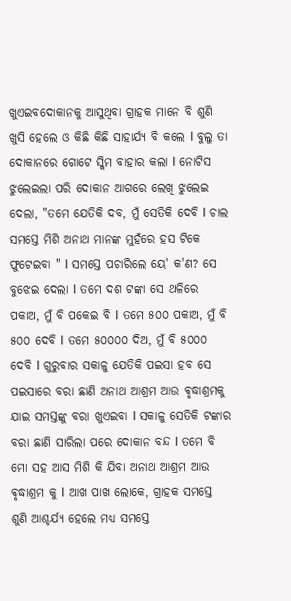ଖୁଏଇବଦୋକାନକୁ ଆସୁଥିବା ଗ୍ରାହକ ମାନେ ବି ଶୁଣି ଖୁସି ହେଲେ ଓ କିଛି କିଛି ସାହାର୍ଯ୍ୟ ବି କଲେ I ବୁଲୁ ତା ଦୋକାନରେ ଗୋଟେ ସ୍କିମ ବାହାର କଲା I ନୋଟିସ ଝୁଲେଇଲା ପରି ଦୋକାନ ଆଗରେ ଲେଖି ଝୁଲେଇ ଦେଲା, "ତମେ ଯେତିକି ଦବ, ମୁଁ ସେତିକି ଦେବି I ଚାଲ ସମସ୍ତେ ମିଶି ଅନାଥ ମାନଙ୍କ ମୁହଁରେ ହସ ଟିକେ ଫୁଟେଇବା " I ସମସ୍ତେ ପଚାରିଲେ ୟେ' କ'ଣ? ସେ ବୁଝେଇ ଦେଲା I ତମେ ଦଶ ଟଙ୍କା ସେ ଥଳିରେ ପକାଅ, ମୁଁ ବି ପକେଇ ବି I ତମେ ୫୦୦ ପକାଅ, ମୁଁ ବି ୫୦୦ ଦେବି I ତମେ ୫୦୦୦୦ ଦିଅ, ମୁଁ ବି ୫୦୦୦ ଦେବି I ଗୁରୁବାର ସକାଳୁ ଯେତିକି ପଇସା ହବ ସେ ପଇସାରେ ବରା ଛାଣି ଅନାଥ ଆଶ୍ରମ ଆଉ ଵୃଦ୍ଧାଶ୍ରମକୁ ଯାଇ ସମସ୍ତଙ୍କୁ ବରା ଖୁଏଇବା I ସକାଳୁ ସେତିକି ଟଙ୍କାର ବରା ଛାଣି ସାରିଲା ପରେ ଦୋକାନ ବନ୍ଦ I ତମେ ବି ମୋ ସହ ଆସ ମିଶି କି ଯିବା ଅନାଥ ଆଶ୍ରମ ଆଉ ଵୃଦ୍ଧାଶ୍ରମ କୁ I ଆଖ ପାଖ ଲୋକେ, ଗ୍ରାହକ ସମସ୍ତେ ଶୁଣି ଆଶ୍ଚର୍ଯ୍ୟ ହେଲେ ମଧ୍ୟ ସମସ୍ତେ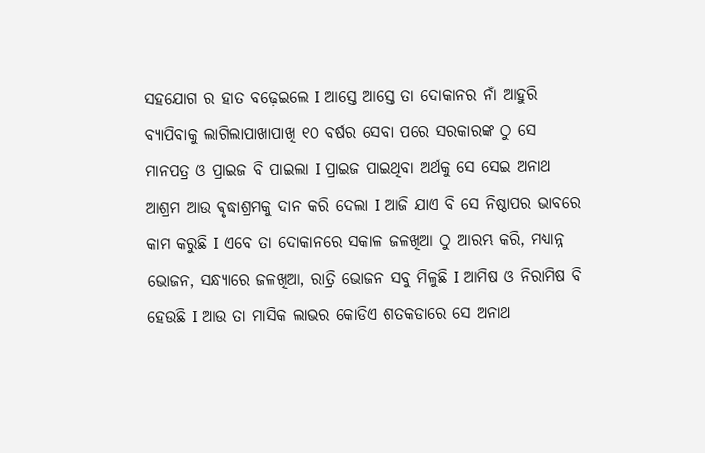ସହଯୋଗ ର ହାତ ବଢ଼େଇଲେ I ଆସ୍ତେ ଆସ୍ତେ ତା ଦୋକାନର ନାଁ ଆହୁରି ବ୍ୟାପିବାକୁ ଲାଗିଲାପାଖାପାଖି ୧୦ ବର୍ଷର ସେବା ପରେ ସରକାରଙ୍କ ଠୁ ସେ ମାନପତ୍ର ଓ ପ୍ରାଇଜ ବି ପାଇଲା I ପ୍ରାଇଜ ପାଇଥିବା ଅର୍ଥକୁ ସେ ସେଇ ଅନାଥ ଆଶ୍ରମ ଆଉ ଵୃଦ୍ଧାଶ୍ରମକୁ ଦାନ କରି ଦେଲା I ଆଜି ଯାଏ ବି ସେ ନିଷ୍ଠାପର ଭାବରେ କାମ କରୁଛି I ଏବେ ତା ଦୋକାନରେ ସକାଳ ଜଳଖିଆ ଠୁ ଆରମ୍ଭ କରି, ମଧ୍ୟାନ୍ନ ଭୋଜନ, ସନ୍ଧ୍ୟାରେ ଜଳଖିଆ, ରାତ୍ରି ଭୋଜନ ସବୁ ମିଳୁଛି I ଆମିଷ ଓ ନିରାମିଷ ବି ହେଉଛି I ଆଉ ତା ମାସିକ ଲାଭର କୋଡିଏ ଶତକଡାରେ ସେ ଅନାଥ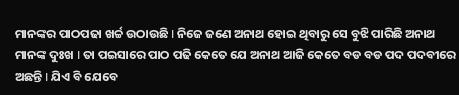ମାନଙ୍କର ପାଠପଢା ଖର୍ଚ୍ଚ ଉଠାଉଛି I ନିଜେ ଜଣେ ଅନାଥ ହୋଇ ଥିବାରୁ ସେ ବୁଝି ପାରିଛି ଅନାଥ ମାନଙ୍କ ଦୁଃଖ I ତା ପଇସାରେ ପାଠ ପଢି କେତେ ଯେ ଅନାଥ ଆଜି କେତେ ବଡ ବଡ ପଦ ପଦବୀରେ ଅଛନ୍ତି I ଯିଏ ବି ଯେବେ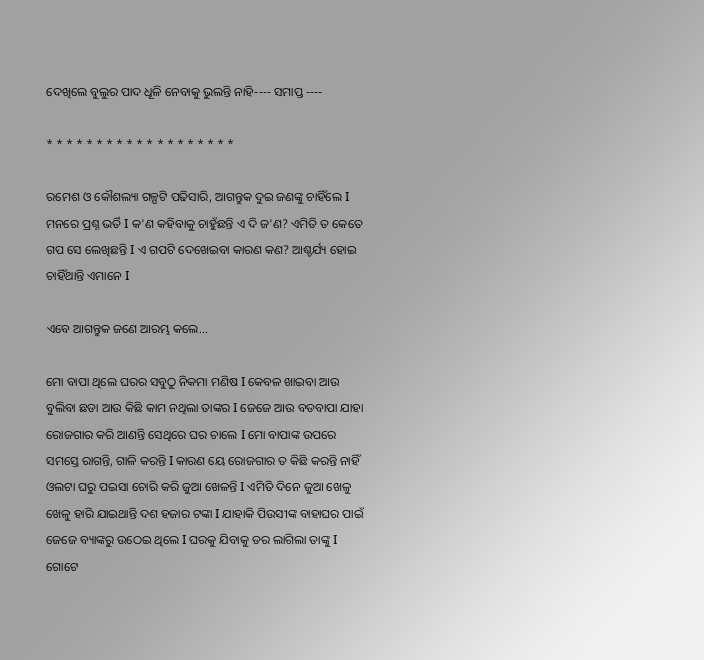ଦେଖିଲେ ବୁଲୁର ପାଦ ଧୂଳି ନେବାକୁ ଭୁଲନ୍ତି ନାହି---- ସମାପ୍ତ ----

* * * * * * * * * * * * * * * * * * *

ରମେଶ ଓ କୌଶଲ୍ୟା ଗଳ୍ପଟି ପଢିସାରି, ଆଗନ୍ତୁକ ଦୁଇ ଜଣଙ୍କୁ ଚାହିଁଲେ I ମନରେ ପ୍ରଶ୍ନ ଭର୍ତି I କ'ଣ କହିବାକୁ ଚାହୁଁଛନ୍ତି ଏ ଦି ଜ'ଣ? ଏମିତି ତ କେତେ ଗପ ସେ ଲେଖିଛନ୍ତି I ଏ ଗପଟି ଦେଖେଇବା କାରଣ କଣ? ଆଶ୍ଚର୍ଯ୍ୟ ହୋଇ ଚାହିଁଥାନ୍ତି ଏମାନେ I

ଏବେ ଆଗନ୍ତୁକ ଜଣେ ଆରମ୍ଭ କଲେ...

ମୋ ବାପା ଥିଲେ ଘରର ସବୁଠୁ ନିକମା ମଣିଷ I କେବଳ ଖାଇବା ଆଉ ବୁଲିବା ଛଡା ଆଉ କିଛି କାମ ନଥିଲା ତାଙ୍କର I ଜେଜେ ଆଉ ବଡବାପା ଯାହା ରୋଜଗାର କରି ଆଣନ୍ତି ସେଥିରେ ଘର ଚାଲେ I ମୋ ବାପାଙ୍କ ଉପରେ ସମସ୍ତେ ରାଗନ୍ତି, ଗାଳି କରନ୍ତି I କାରଣ ୟେ ରୋଜଗାର ତ କିଛି କରନ୍ତି ନାହିଁ ଓଲଟା ଘରୁ ପଇସା ଚୋରି କରି ଜୁଆ ଖେଳନ୍ତି I ଏମିତି ଦିନେ ଜୁଆ ଖେଳୁ ଖେଳୁ ହାରି ଯାଇଥାନ୍ତି ଦଶ ହଜାର ଟଙ୍କା I ଯାହାକି ପିଉସୀଙ୍କ ବାହାଘର ପାଇଁ ଜେଜେ ବ୍ୟାଙ୍କରୁ ଉଠେଇ ଥିଲେ I ଘରକୁ ଯିବାକୁ ଡର ଲାଗିଲା ତାଙ୍କୁ I ଗୋଟେ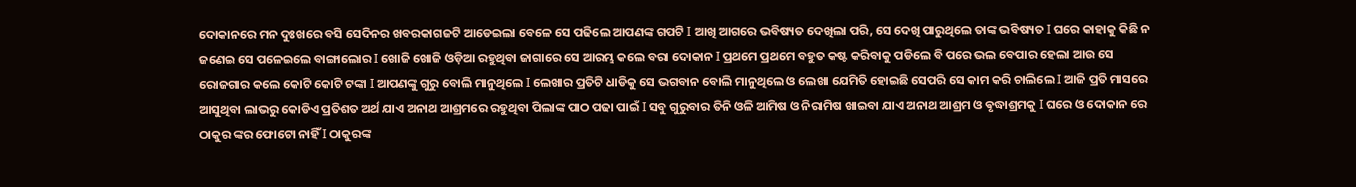ଦୋକାନରେ ମନ ଦୁଃଖରେ ବସି ସେଦିନର ଖବରକାଗଜଟି ଆଡେଇଲା ବେଳେ ସେ ପଢିଲେ ଆପଣଙ୍କ ଗପଟି I ଆଖି ଆଗରେ ଭବିଷ୍ୟତ ଦେଖିଲା ପରି, ସେ ଦେଖି ପାରୁଥିଲେ ତାଙ୍କ ଭବିଷ୍ୟତ I ଘରେ କାହାକୁ କିଛି ନ ଜଣେଇ ସେ ପଳେଇଲେ ବାଙ୍ଗାଲୋର I ଖୋଜି ଖୋଜି ଓଡ଼ିଆ ରହୁଥିବା ଜାଗାରେ ସେ ଆରମ୍ଭ କଲେ ବରା ଦୋକାନ I ପ୍ରଥମେ ପ୍ରଥମେ ବହୁତ କଷ୍ଟ କରିବାକୁ ପଡିଲେ ବି ପରେ ଭଲ ବେପାର ହେଲା ଆଉ ସେ ରୋଜଗାର କଲେ କୋଟି କୋଟି ଟଙ୍କା I ଆପଣଙ୍କୁ ଗୁରୁ ବୋଲି ମାନୁଥିଲେ I ଲେଖାର ପ୍ରତିଟି ଧାଡିକୁ ସେ ଭଗବାନ ବୋଲି ମାନୁଥିଲେ ଓ ଲେଖା ଯେମିତି ହୋଇଛି ସେପରି ସେ କାମ କରି ଚାଲିଲେ I ଆଜି ପ୍ରତି ମାସରେ ଆସୁଥିବା ଲାଭରୁ କୋଡିଏ ପ୍ରତିଶତ ଅର୍ଥ ଯାଏ ଅନାଥ ଆଶ୍ରମରେ ରହୁଥିବା ପିଲାଙ୍କ ପାଠ ପଢା ପାଇଁ I ସବୁ ଗୁରୁବାର ତିନି ଓଳି ଆମିଷ ଓ ନିରାମିଷ ଖାଇବା ଯାଏ ଅନାଥ ଆଶ୍ରମ ଓ ଵୃଦ୍ଧାଶ୍ରମକୁ I ଘରେ ଓ ଦୋକାନ ରେ ଠାକୁର ଙ୍କର ଫୋଟୋ ନାହିଁ I ଠାକୁରଙ୍କ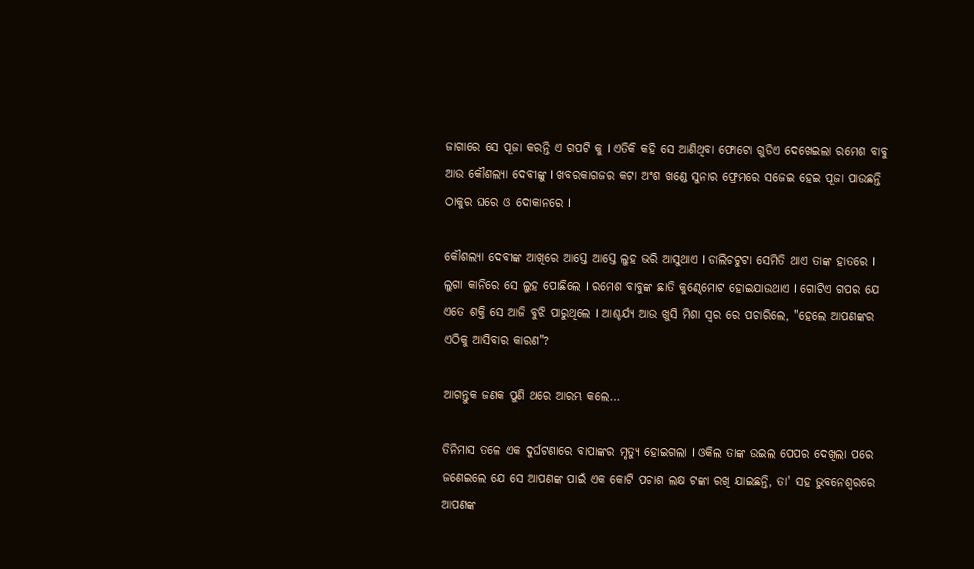ଜାଗାରେ ସେ ପୂଜା କରନ୍ତି ଏ ଗପଟି କୁ I ଏତିକି କହି ସେ ଆଣିଥିବା ଫୋଟୋ ଗୁଡିଏ ଦେଖେଇଲା ରମେଶ ବାବୁ ଆଉ କୌଶଲ୍ୟା ଦେବୀଙ୍କୁ I ଖବରକାଗଜର କଟା ଅଂଶ ଖଣ୍ଡେ ସୁନାର ଫ୍ରେମରେ ସଜେଇ ହେଇ ପୂଜା ପାଉଛନ୍ତି ଠାକୁର ଘରେ ଓ ଦୋକାନରେ I

କୌଶଲ୍ୟା ଦେବୀଙ୍କ ଆଖିରେ ଆସ୍ତେ ଆସ୍ତେ ଲୁହ ଭରି ଆସୁଥାଏ I ଡାଲିଚଟୁଟା ସେମିତି ଥାଏ ତାଙ୍କ ହାତରେ I ଲୁଗା କାନିରେ ସେ ଲୁହ ପୋଛିଲେ I ରମେଶ ବାବୁଙ୍କ ଛାତି କୁଣ୍ଢେମୋଟ ହୋଇଯାଉଥାଏ I ଗୋଟିଏ ଗପର ଯେ ଏତେ ଶକ୍ତି ସେ ଆଜି ବୁଝି ପାରୁଥିଲେ I ଆଶ୍ଚର୍ଯ୍ୟ ଆଉ ଖୁସି ମିଶା ସ୍ୱର ରେ ପଚାରିଲେ, "ହେଲେ ଆପଣଙ୍କର ଏଠିକୁ ଆସିବାର କାରଣ"?

ଆଗନ୍ତୁକ ଜଣକ ପୁଣି ଥରେ ଆରମ୍ଭ କଲେ…

ତିନିମାସ ତଳେ ଏକ ଦୁର୍ଘଟଣାରେ ବାପାଙ୍କର ମୃତ୍ୟୁ ହୋଇଗଲା I ଓକିଲ ତାଙ୍କ ଉଇଲ ପେପର ଦେଖିଲା ପରେ ଜଣେଇଲେ ଯେ ସେ ଆପଣଙ୍କ ପାଇଁ ଏକ କୋଟି ପଚାଶ ଲକ୍ଷ ଟଙ୍କା ରଖି ଯାଇଛନ୍ତି, ତା' ସହ ଭୁବନେଶ୍ୱରରେ ଆପଣଙ୍କ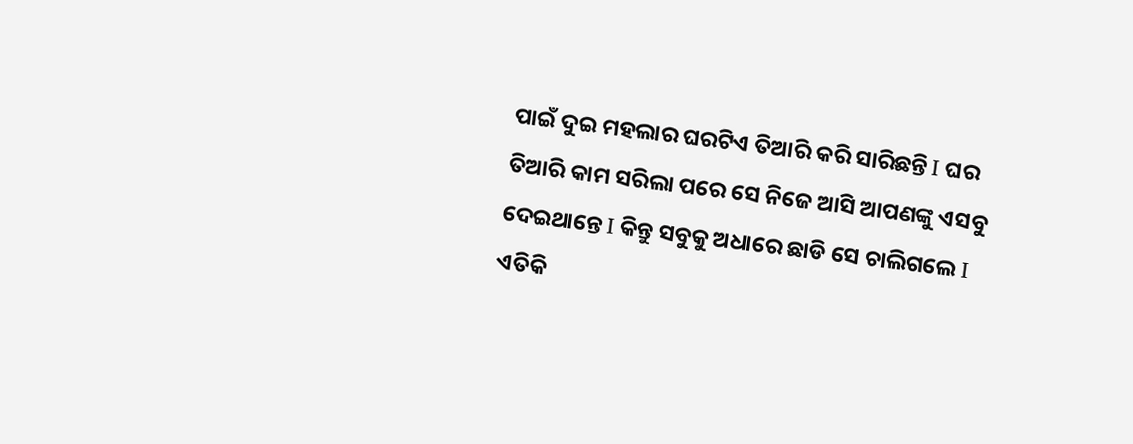ପାଇଁ ଦୁଇ ମହଲାର ଘରଟିଏ ତିଆରି କରି ସାରିଛନ୍ତି I ଘର ତିଆରି କାମ ସରିଲା ପରେ ସେ ନିଜେ ଆସି ଆପଣଙ୍କୁ ଏସବୁ ଦେଇଥାନ୍ତେ I କିନ୍ତୁ ସବୁକୁ ଅଧାରେ ଛାଡି ସେ ଚାଲିଗଲେ I ଏତିକି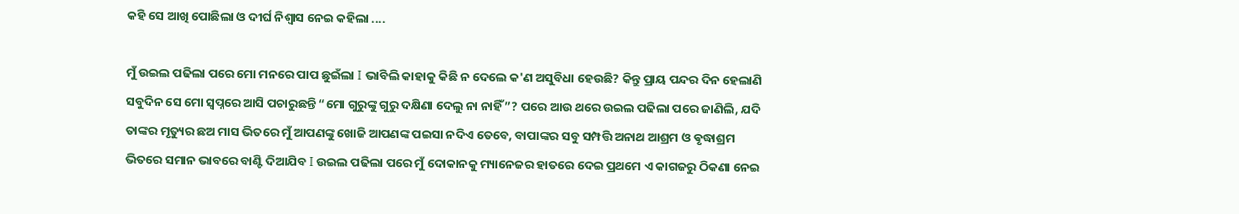କହି ସେ ଆଖି ପୋଛିଲା ଓ ଦୀର୍ଘ ନିଶ୍ୱାସ ନେଇ କହିଲା ....

ମୁଁ ଉଇଲ ପଢିଲା ପରେ ମୋ ମନରେ ପାପ ଛୁଇଁଲା I ଭାବିଲି କାହାକୁ କିଛି ନ ଦେଲେ କ'ଣ ଅସୁବିଧା ହେଉଛି? କିନ୍ତୁ ପ୍ରାୟ ପନ୍ଦର ଦିନ ହେଲାଣି ସବୁଦିନ ସେ ମୋ ସ୍ବପ୍ନରେ ଆସି ପଚାରୁଛନ୍ତି “ମୋ ଗୁରୁଙ୍କୁ ଗୁରୁ ଦକ୍ଷିଣା ଦେଲୁ ନା ନାହିଁ”? ପରେ ଆଉ ଥରେ ଉଇଲ ପଢିଲା ପରେ ଜାଣିଲି, ଯଦି ତାଙ୍କର ମୃତ୍ୟୁର ଛଅ ମାସ ଭିତରେ ମୁଁ ଆପଣଙ୍କୁ ଖୋଜି ଆପଣଙ୍କ ପଇସା ନଦିଏ ତେବେ, ବାପାଙ୍କର ସବୁ ସମ୍ପତ୍ତି ଅନାଥ ଆଶ୍ରମ ଓ ଵୃଦ୍ଧାଶ୍ରମ ଭିତରେ ସମାନ ଭାବରେ ବାଣ୍ଟି ଦିଆଯିବ I ଉଇଲ ପଢିଲା ପରେ ମୁଁ ଦୋକାନକୁ ମ୍ୟାନେଜର ହାତରେ ଦେଇ ପ୍ରଥମେ ଏ କାଗଜରୁ ଠିକଣା ନେଇ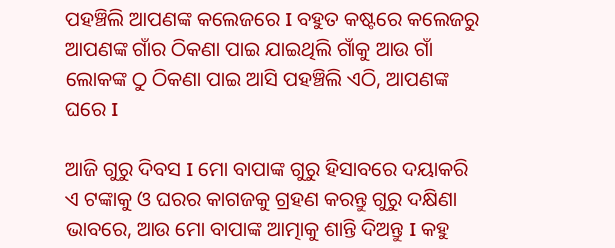ପହଞ୍ଚିଲି ଆପଣଙ୍କ କଲେଜରେ I ବହୁତ କଷ୍ଟରେ କଲେଜରୁ ଆପଣଙ୍କ ଗାଁର ଠିକଣା ପାଇ ଯାଇଥିଲି ଗାଁକୁ ଆଉ ଗାଁ ଲୋକଙ୍କ ଠୁ ଠିକଣା ପାଇ ଆସି ପହଞ୍ଚିଲି ଏଠି, ଆପଣଙ୍କ ଘରେ I

ଆଜି ଗୁରୁ ଦିବସ I ମୋ ବାପାଙ୍କ ଗୁରୁ ହିସାବରେ ଦୟାକରି ଏ ଟଙ୍କାକୁ ଓ ଘରର କାଗଜକୁ ଗ୍ରହଣ କରନ୍ତୁ ଗୁରୁ ଦକ୍ଷିଣା ଭାବରେ, ଆଉ ମୋ ବାପାଙ୍କ ଆତ୍ମାକୁ ଶାନ୍ତି ଦିଅନ୍ତୁ I କହୁ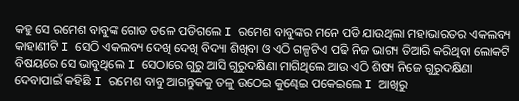କହୁ ସେ ରମେଶ ବାବୁଙ୍କ ଗୋଡ ତଳେ ପଡିଗଲେ I ରମେଶ ବାବୁଙ୍କର ମନେ ପଡି ଯାଉଥିଲା ମହାଭାରତର ଏକଲବ୍ୟ କାହାଣୀଟି I ସେଠି ଏକଲବ୍ୟ ଦେଖି ଦେଖି ବିଦ୍ୟା ଶିଖିବା ଓ ଏଠି ଗଳ୍ପଟିଏ ପଢି ନିଜ ଭାଗ୍ୟ ତିଆରି କରିଥିବା ଲୋକଟି ବିଷୟରେ ସେ ଭାବୁଥିଲେ I ସେଠାରେ ଗୁରୁ ଆସି ଗୁରୁଦକ୍ଷିଣା ମାଗିଥିଲେ ଆଉ ଏଠି ଶିଷ୍ୟ ନିଜେ ଗୁରୁଦକ୍ଷିଣା ଦେବାପାଇଁ କହିଛି I ରମେଶ ବାବୁ ଆଗନ୍ତୁକକୁ ତଳୁ ଉଠେଇ କୁଣ୍ଢେଇ ପକେଇଲେ I ଆଖିରୁ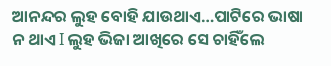ଆନନ୍ଦର ଲୁହ ବୋହି ଯାଉଥାଏ…ପାଟିରେ ଭାଷା ନ ଥାଏ I ଲୁହ ଭିଜା ଆଖିରେ ସେ ଚାହିଁଲେ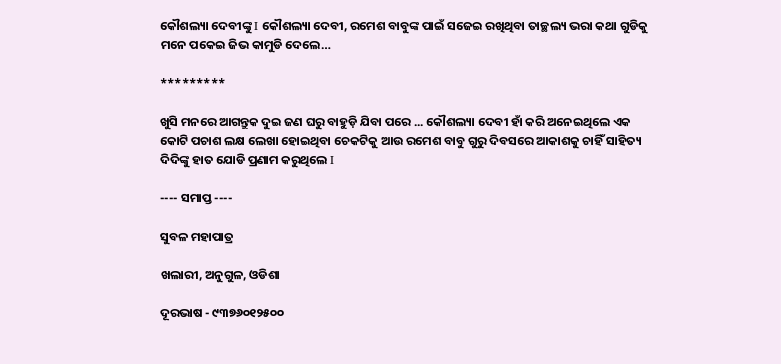କୌଶଲ୍ୟା ଦେବୀଙ୍କୁ I କୌଶଲ୍ୟା ଦେବୀ, ରମେଶ ବାବୁଙ୍କ ପାଇଁ ସଜେଇ ରଖିଥିବା ତାଚ୍ଛଲ୍ୟ ଭରା କଥା ଗୁଡିକୁ ମନେ ପକେଇ ଜିଭ କାମୁଡି ଦେଲେ…

*********

ଖୁସି ମନରେ ଆଗନ୍ତୁକ ଦୁଇ ଜଣ ଘରୁ ବାହୁଡ଼ି ଯିବା ପରେ ... କୌଶଲ୍ୟା ଦେବୀ ହାଁ କରି ଅନେଇଥିଲେ ଏକ କୋଟି ପଚାଶ ଲକ୍ଷ ଲେଖା ହୋଇଥିବା ଚେକଟିକୁ ଆଉ ରମେଶ ବାବୁ ଗୁରୁ ଦିବସରେ ଆକାଶକୁ ଚାହିଁ ସାହିତ୍ୟ ଦିଦିଙ୍କୁ ହାତ ଯୋଡି ପ୍ରଣାମ କରୁଥିଲେ I

---- ସମାପ୍ତ ----

ସୁବଳ ମହାପାତ୍ର

ଖଲାରୀ, ଅନୁଗୁଳ, ଓଡିଶା

ଦୂରଭାଷ - ୯୩୭୬୦୧୨୫୦୦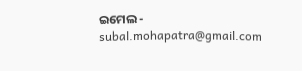ଇମେଲ - subal.mohapatra@gmail.com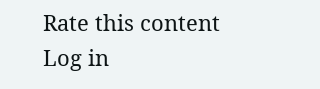Rate this content
Log in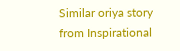Similar oriya story from Inspirational